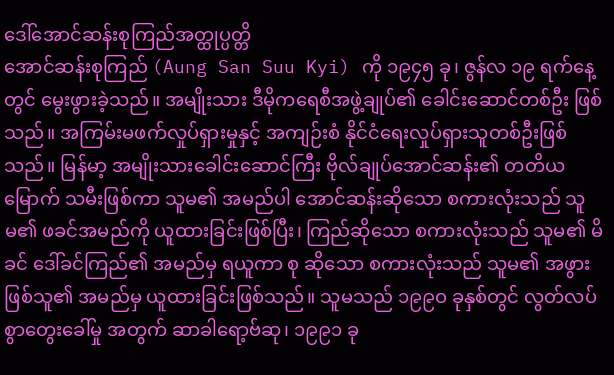ဒေါ်အောင်ဆန်းစုကြည်အတ္ထုပ္ပတ္တိ
အောင်ဆန်းစုကြည် (Aung San Suu Kyi) ကို ၁၉၄၅ ခု၊ ဇွန်လ ၁၉ ရက်နေ့တွင် မွေးဖွားခဲ့သည်။ အမျိုးသား ဒီမိုကရေစီအဖွဲ့ချုပ်၏ ခေါင်းဆောင်တစ်ဦး ဖြစ်သည်။ အကြမ်းမဖက်လှုပ်ရှားမှုနှင့် အကျဉ်းစံ နိုင်ငံရေးလှုပ်ရှားသူတစ်ဦးဖြစ်သည်။ မြန်မာ့ အမျိုးသားခေါင်းဆောင်ကြီး ဗိုလ်ချုပ်အောင်ဆန်း၏ တတိယမြောက် သမီးဖြစ်ကာ သူမ၏ အမည်ပါ အောင်ဆန်းဆိုသော စကားလုံးသည် သူမ၏ ဖခင်အမည်ကို ယူထားခြင်းဖြစ်ပြီး၊ ကြည်ဆိုသော စကားလုံးသည် သူမ၏ မိခင် ဒေါ်ခင်ကြည်၏ အမည်မှ ရယူကာ စု ဆိုသော စကားလုံးသည် သူမ၏ အဖွားဖြစ်သူ၏ အမည်မှ ယူထားခြင်းဖြစ်သည်။ သူမသည် ၁၉၉ဝ ခုနှစ်တွင် လွတ်လပ်စွာတွေးခေါ်မှု အတွက် ဆာခါရော့ဗ်ဆု၊ ၁၉၉၁ ခု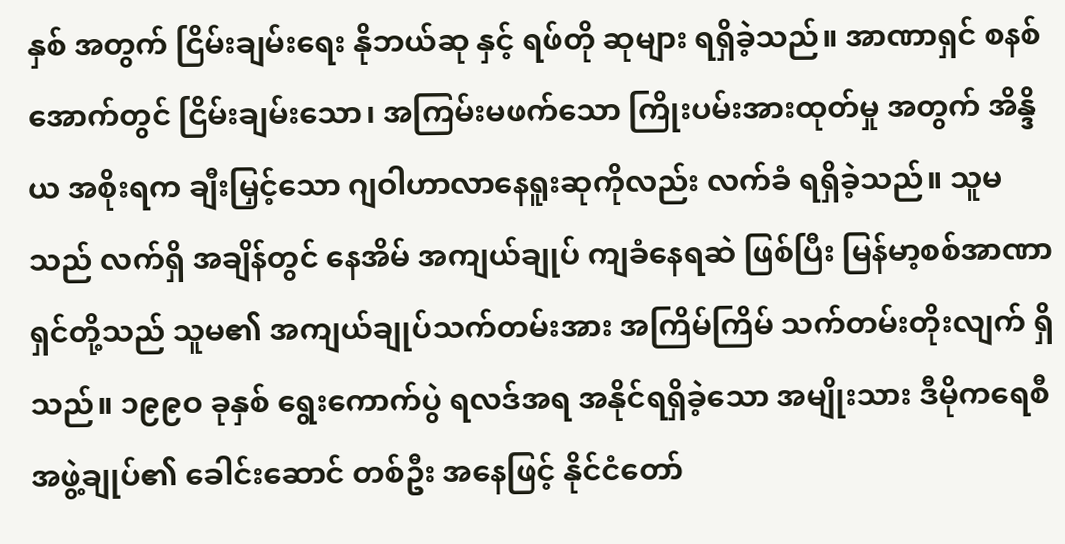နှစ် အတွက် ငြိမ်းချမ်းရေး နိုဘယ်ဆု နှင့် ရဖ်တို ဆုများ ရရှိခဲ့သည်။ အာဏာရှင် စနစ်အောက်တွင် ငြိမ်းချမ်းသော၊ အကြမ်းမဖက်သော ကြိုးပမ်းအားထုတ်မှု အတွက် အိန္ဒိယ အစိုးရက ချီးမြှင့်သော ဂျဝါဟာလာနေရူးဆုကိုလည်း လက်ခံ ရရှိခဲ့သည်။ သူမသည် လက်ရှိ အချိန်တွင် နေအိမ် အကျယ်ချုပ် ကျခံနေရဆဲ ဖြစ်ပြီး မြန်မာ့စစ်အာဏာရှင်တို့သည် သူမ၏ အကျယ်ချုပ်သက်တမ်းအား အကြိမ်ကြိမ် သက်တမ်းတိုးလျက် ရှိသည်။ ၁၉၉ဝ ခုနှစ် ရွေးကောက်ပွဲ ရလဒ်အရ အနိုင်ရရှိခဲ့သော အမျိုးသား ဒီမိုကရေစီအဖွဲ့ချုပ်၏ ခေါင်းဆောင် တစ်ဦး အနေဖြင့် နိုင်ငံတော်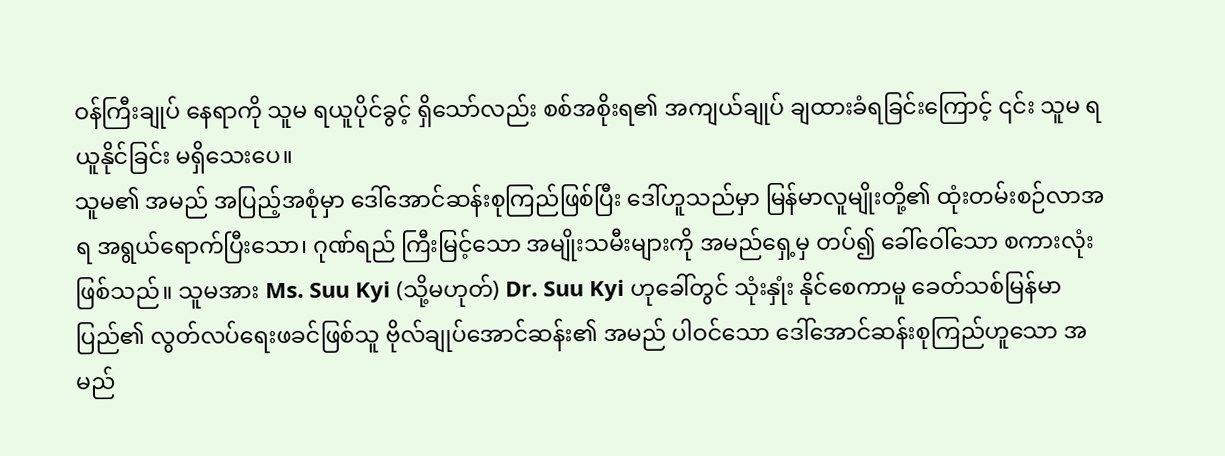ဝန်ကြီးချုပ် နေရာကို သူမ ရယူပိုင်ခွင့် ရှိသော်လည်း စစ်အစိုးရ၏ အကျယ်ချုပ် ချထားခံရခြင်းကြောင့် ၎င်း သူမ ရယူနိုင်ခြင်း မရှိသေးပေ။
သူမ၏ အမည် အပြည့်အစုံမှာ ဒေါ်အောင်ဆန်းစုကြည်ဖြစ်ပြီး ဒေါ်ဟူသည်မှာ မြန်မာလူမျိုးတို့၏ ထုံးတမ်းစဉ်လာအရ အရွယ်ရောက်ပြီးသော၊ ဂုဏ်ရည် ကြီးမြင့်သော အမျိုးသမီးများကို အမည်ရှေ့မှ တပ်၍ ခေါ်ဝေါ်သော စကားလုံးဖြစ်သည်။ သူမအား Ms. Suu Kyi (သို့မဟုတ်) Dr. Suu Kyi ဟုခေါ်တွင် သုံးနှုံး နိုင်စေကာမူ ခေတ်သစ်မြန်မာပြည်၏ လွတ်လပ်ရေးဖခင်ဖြစ်သူ ဗိုလ်ချုပ်အောင်ဆန်း၏ အမည် ပါဝင်သော ဒေါ်အောင်ဆန်းစုကြည်ဟူသော အမည်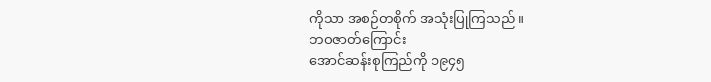ကိုသာ အစဉ်တစိုက် အသုံးပြုကြသည်။
ဘဝဇာတ်ကြောင်း
အောင်ဆန်းစုကြည်ကို ၁၉၄၅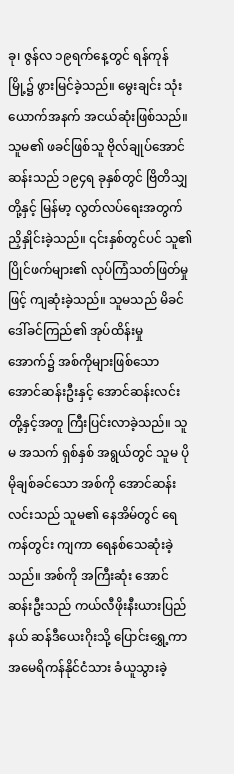ခု၊ ဇွန်လ ၁၉ရက်နေ့တွင် ရန်ကုန်မြို့၌ ဖွားမြင်ခဲ့သည်။ မွေးချင်း သုံးယောက်အနက် အငယ်ဆုံးဖြစ်သည်။ သူမ၏ ဖခင်ဖြစ်သူ ဗိုလ်ချုပ်အောင်ဆန်းသည် ၁၉၄ရ ခုနှစ်တွင် ဗြိတိသျှတို့နှင့် မြန်မာ့ လွတ်လပ်ရေးအတွက် ညှိနှိုင်းခဲ့သည်။ ၎င်းနှစ်တွင်ပင် သူ၏ ပြိုင်ဖက်များ၏ လုပ်ကြံသတ်ဖြတ်မှုဖြင့် ကျဆုံးခဲ့သည်။ သူမသည် မိခင် ဒေါ်ခင်ကြည်၏ အုပ်ထိန်းမှု အောက်၌ အစ်ကိုများဖြစ်သော အောင်ဆန်းဦးနှင့် အောင်ဆန်းလင်းတို့နှင့်အတူ ကြီးပြင်းလာခဲ့သည်။ သူမ အသက် ရှစ်နှစ် အရွယ်တွင် သူမ ပိုမိုချစ်ခင်သော အစ်ကို အောင်ဆန်းလင်းသည် သူမ၏ နေအိမ်တွင် ရေကန်တွင်း ကျကာ ရေနစ်သေဆုံးခဲ့သည်။ အစ်ကို အကြီးဆုံး အောင်ဆန်းဦးသည် ကယ်လီဖိုးနီးယားပြည်နယ် ဆန်ဒီယေးဂိုးသို့ ပြောင်းရွှေ့ကာ အမေရိကန်နိုင်ငံသား ခံယူသွားခဲ့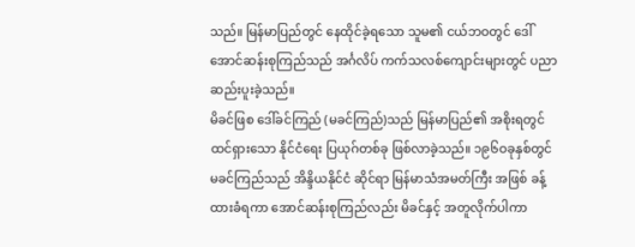သည်။ မြန်မာပြည်တွင် နေထိုင်ခဲ့ရသော သူမ၏ ငယ်ဘဝတွင် ဒေါ်အောင်ဆန်းစုကြည်သည် အင်္ဂလိပ် ကက်သလစ်ကျောင်းများတွင် ပညာ ဆည်းပူးခဲ့သည်။
မိခင်ဖြစ ဒေါ်ခင်ကြည် (မခင်ကြည်)သည် မြန်မာပြည်၏ အစိုးရတွင် ထင်ရှားသော နိုင်ငံရေး ပြယုဂ်တစ်ခု ဖြစ်လာခဲ့သည်။ ၁၉၆ဝခုနှစ်တွင် မခင်ကြည်သည် အိန္ဒိယနိုင်ငံ ဆိုင်ရာ မြန်မာသံအမတ်ကြီး အဖြစ် ခန့်ထားခံရကာ အောင်ဆန်းစုကြည်လည်း မိခင်နှင့် အတူလိုက်ပါကာ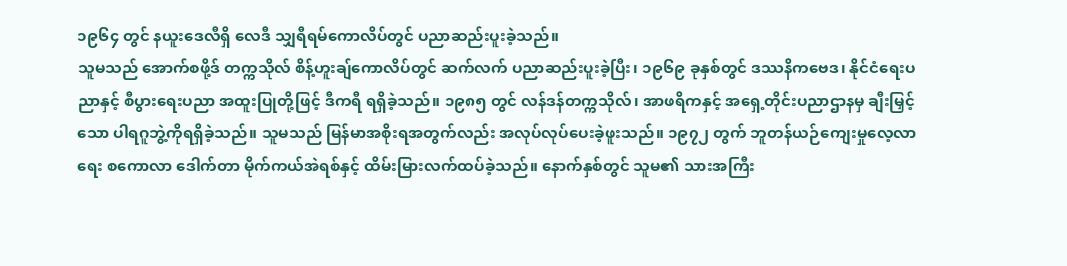၁၉၆၄ တွင် နယူးဒေလီရှိ လေဒီ သျှရီရမ်ကောလိပ်တွင် ပညာဆည်းပူးခဲ့သည်။
သူမသည် အောက်စဖို့ဒ် တက္ကသိုလ် စိန့်ဟူးချ်ကောလိပ်တွင် ဆက်လက် ပညာဆည်းပူးခဲ့ပြီး၊ ၁၉၆၉ ခုနှစ်တွင် ဒဿနိကဗေဒ၊ နိုင်ငံရေးပညာနှင့် စီပွားရေးပညာ အထူးပြုတို့ဖြင့် ဒီကရီ ရရှိခဲ့သည်။ ၁၉၈၅ တွင် လန်ဒန်တက္ကသိုလ်၊ အာဖရိကနှင့် အရှေ့တိုင်းပညာဌာနမှ ချီးမြှင့်သော ပါရဂူဘွဲ့ကိုရရှိခဲ့သည်။ သူမသည် မြန်မာအစိုးရအတွက်လည်း အလုပ်လုပ်ပေးခဲ့ဖူးသည်။ ၁၉၇၂ တွက် ဘူတန်ယဉ်ကျေးမှုလေ့လာရေး စကောလာ ဒေါက်တာ မိုက်ကယ်အဲရစ်နှင့် ထိမ်းမြားလက်ထပ်ခဲ့သည်။ နောက်နှစ်တွင် သူမ၏ သားအကြီး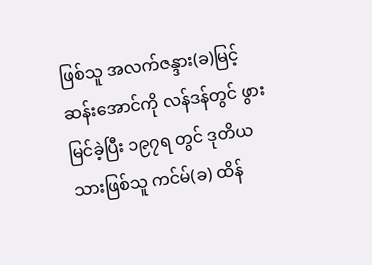ဖြစ်သူ အလက်ဇန္ဒား(ခ)မြင့်ဆန်းအောင်ကို လန်ဒန်တွင် ဖွားမြင်ခဲ့ပြီး ၁၉၇ရ တွင် ဒုတိယသားဖြစ်သူ ကင်မ်(ခ) ထိန်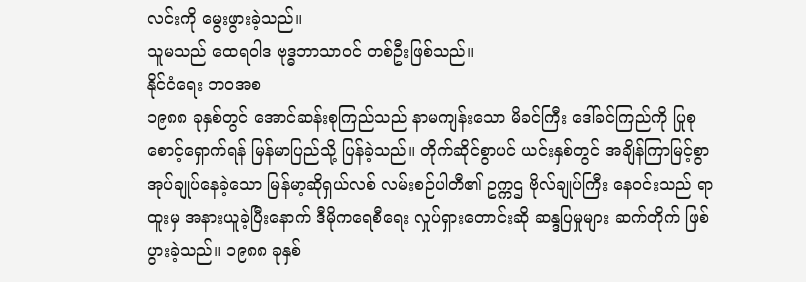လင်းကို မွေးဖွားခဲ့သည်။
သူမသည် ထေရဝါဒ ဗုဒ္ဓဘာသာဝင် တစ်ဦးဖြစ်သည်။
နိုင်ငံရေး ဘဝအစ
၁၉၈၈ ခုနှစ်တွင် အောင်ဆန်းစုကြည်သည် နာမကျန်းသော မိခင်ကြီး ဒေါ်ခင်ကြည်ကို ပြုစုစောင့်ရှောက်ရန် မြန်မာပြည်သို့ ပြန်ခဲ့သည်။ တိုက်ဆိုင်စွာပင် ယင်းနှစ်တွင် အချိန်ကြာမြင့်စွာ အုပ်ချုပ်နေခဲ့သော မြန်မာ့ဆိုရှယ်လစ် လမ်းစဉ်ပါတီ၏ ဥက္ကဌ ဗိုလ်ချုပ်ကြီး နေဝင်းသည် ရာထူးမှ အနားယူခဲ့ပြီးနောက် ဒီမိုကရေစီရေး လှုပ်ရှားတောင်းဆို ဆန္ဒပြမှုများ ဆက်တိုက် ဖြစ်ပွားခဲ့သည်။ ၁၉၈၈ ခုနှစ်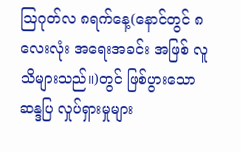ဩဂုတ်လ ၈ရက်နေ့(နောင်တွင် ၈လေးလုံး အရေးအခင်း အဖြစ် လူသိများသည်။)တွင် ဖြစ်ပွားသော ဆန္ဒပြ လှုပ်ရှားမှုများ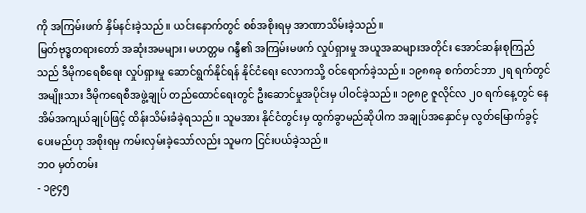ကို အကြမ်းဖက် နှိမ်နင်းခဲ့သည်။ ယင်းနောက်တွင် စစ်အစိုးရမှ အာဏာသိမ်းခဲ့သည်။
မြတ်ဗုဒ္ဓတရားတော် အဆုံးအမများ၊ မဟတ္တမ ဂန္ဒီ၏ အကြမ်းမဖက် လှုပ်ရှားမှု အယူအဆများအတိုင်း အောင်ဆန်းစုကြည်သည် ဒီမိုကရေစီရေး လှုပ်ရှားမှု ဆောင်ရွက်နိုင်ရန် နိုင်ငံရေး လောကသို့ ဝင်ရောက်ခဲ့သည်။ ၁၉၈၈ခု စက်တင်ဘာ ၂ရ ရက်တွင် အမျိုးသား ဒီမိုကရေစီအဖွဲ့ချုပ် တည်ထောင်ရေးတွင် ဦးဆောင်မှုအပိုင်းမှ ပါဝင်ခဲ့သည်။ ၁၉၈၉ ဇူလိုင်လ ၂ဝ ရက်နေ့တွင် နေအိမ်အကျယ်ချုပ်ဖြင့် ထိန်းသိမ်းခံခဲ့ရသည်။ သူမအား နိုင်ငံတွင်းမှ ထွက်ခွာမည်ဆိုပါက အချုပ်အနှောင်မှ လွတ်မြောက်ခွင့်ပေးမည်ဟု အစိုးရမှ ကမ်းလှမ်းခဲ့သော်လည်း သူမက ငြင်းပယ်ခဲ့သည်။
ဘဝ မှတ်တမ်း
- ၁၉၄၅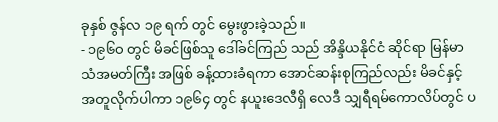ခုနှစ် ဇွန်လ ၁၉ ရက် တွင် မွေးဖွားခဲ့သည်။
- ၁၉၆ဝ တွင် မိခင်ဖြစ်သူ ဒေါ်ခင်ကြည် သည် အိန္ဒိယနိုင်ငံ ဆိုင်ရာ မြန်မာသံအမတ်ကြီး အဖြစ် ခန့်ထားခံရကာ အောင်ဆန်းစုကြည်လည်း မိခင်နှင့် အတူလိုက်ပါကာ ၁၉၆၄ တွင် နယူးဒေလီရှိ လေဒီ သျှရီရမ်ကောလိပ်တွင် ပ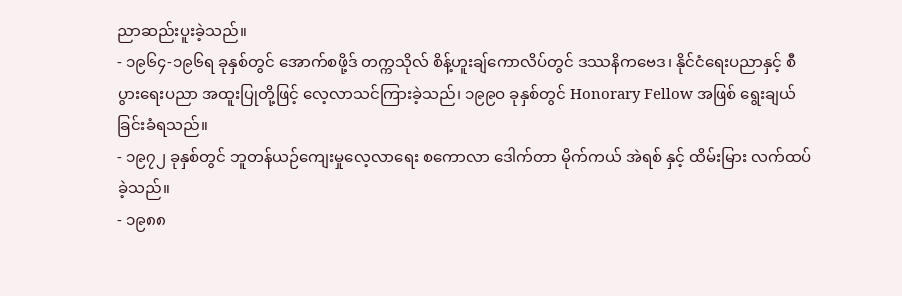ညာဆည်းပူးခဲ့သည်။
- ၁၉၆၄-၁၉၆ရ ခုနှစ်တွင် အောက်စဖို့ဒ် တက္ကသိုလ် စိန့်ဟူးချ်ကောလိပ်တွင် ဒဿနိကဗေဒ၊ နိုင်ငံရေးပညာနှင့် စီပွားရေးပညာ အထူးပြုတို့ဖြင့် လေ့လာသင်ကြားခဲ့သည်၊ ၁၉၉ဝ ခုနှစ်တွင် Honorary Fellow အဖြစ် ရွေးချယ်ခြင်းခံရသည်။
- ၁၉၇၂ ခုနှစ်တွင် ဘူတန်ယဉ်ကျေးမှုလေ့လာရေး စကောလာ ဒေါက်တာ မိုက်ကယ် အဲရစ် နှင့် ထိမ်းမြား လက်ထပ်ခဲ့သည်။
- ၁၉၈၈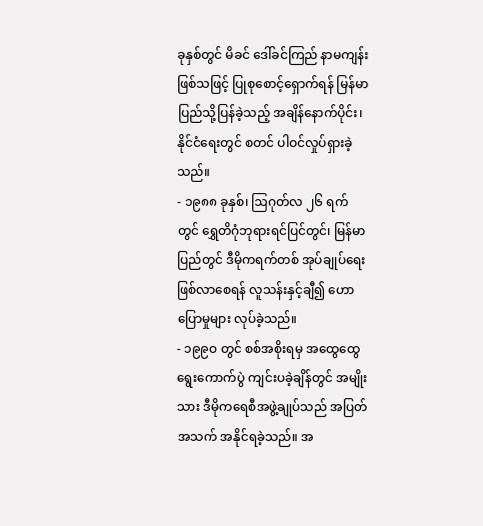ခုနှစ်တွင် မိခင် ဒေါ်ခင်ကြည် နာမကျန်းဖြစ်သဖြင့် ပြုစုစောင့်ရှောက်ရန် မြန်မာပြည်သို့ပြန်ခဲ့သည့် အချိန်နောက်ပိုင်း၊ နိုင်ငံရေးတွင် စတင် ပါဝင်လှုပ်ရှားခဲ့သည်။
- ၁၉၈၈ ခုနှစ်၊ ဩဂုတ်လ ၂၆ ရက်တွင် ရွှေတိဂုံဘုရားရင်ပြင်တွင်၊ မြန်မာပြည်တွင် ဒီမိုကရက်တစ် အုပ်ချုပ်ရေး ဖြစ်လာစေရန် လူသန်းနှင့်ချီ၍ ဟောပြောမှုများ လုပ်ခဲ့သည်။
- ၁၉၉ဝ တွင် စစ်အစိုးရမှ အထွေထွေ ရွေးကောက်ပွဲ ကျင်းပခဲ့ချိန်တွင် အမျိုးသား ဒီမိုကရေစီအဖွဲ့ချုပ်သည် အပြတ်အသက် အနိုင်ရခဲ့သည်။ အ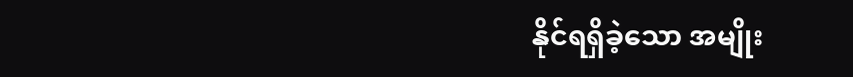နိုင်ရရှိခဲ့သော အမျိုး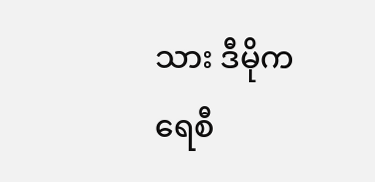သား ဒီမိုကရေစီ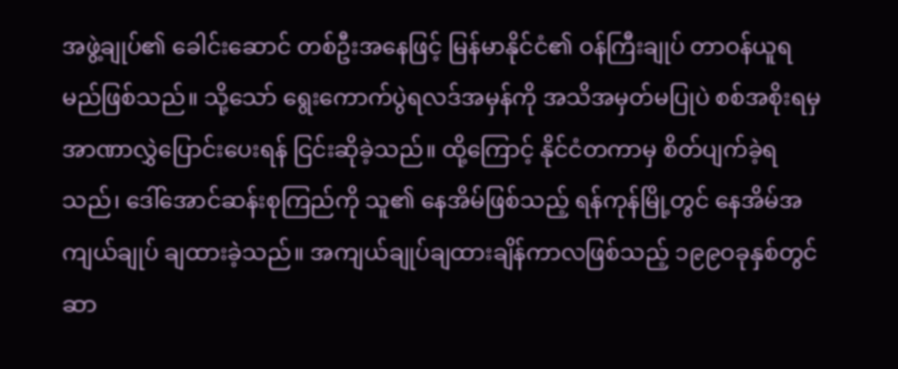အဖွဲ့ချုပ်၏ ခေါင်းဆောင် တစ်ဦးအနေဖြင့် မြန်မာနိုင်ငံ၏ ဝန်ကြီးချုပ် တာဝန်ယူရမည်ဖြစ်သည်။ သို့သော် ရွေးကောက်ပွဲရလဒ်အမှန်ကို အသိအမှတ်မပြုပဲ စစ်အစိုးရမှ အာဏာလွှဲပြောင်းပေးရန် ငြင်းဆိုခဲ့သည်။ ထို့ကြောင့် နိုင်ငံတကာမှ စိတ်ပျက်ခဲ့ရသည်၊ ဒေါ်အောင်ဆန်းစုကြည်ကို သူ၏ နေအိမ်ဖြစ်သည့် ရန်ကုန်မြို့တွင် နေအိမ်အကျယ်ချုပ် ချထားခဲ့သည်။ အကျယ်ချုပ်ချထားချိန်ကာလဖြစ်သည့် ၁၉၉ဝခုနှစ်တွင် ဆာ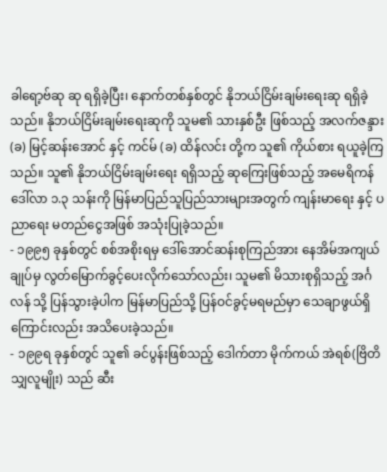ခါရော့ဗ်ဆု ဆု ရရှိခဲ့ပြီး၊ နောက်တစ်နှစ်တွင် နိုဘယ်ငြိမ်းချမ်းရေးဆု ရရှိခဲ့သည်။ နိုဘယ်ငြိမ်းချမ်းရေးဆုကို သူမ၏ သားနှစ်ဦး ဖြစ်သည့် အလက်ဇန္ဒား (ခ) မြင့်ဆန်းအောင် နှင့် ကင်မ် (ခ) ထိန်လင်း တို့က သူ၏ ကိုယ်စား ရယူခဲ့ကြသည်။ သူ၏ နိုဘယ်ငြိမ်းချမ်းရေး ရရှိသည့် ဆုကြေးဖြစ်သည့် အမေရိကန် ဒေါ်လာ ၁.၃ သန်းကို မြန်မာပြည်သူပြည်သားများအတွက် ကျန်းမာရေး နှင့် ပညာရေး မတည်ငွေအဖြစ် အသုံးပြုခဲ့သည်။
- ၁၉၉၅ ခုနှစ်တွင် စစ်အစိုးရမှ ဒေါ်အောင်ဆန်းစုကြည်အား နေအိမ်အကျယ်ချုပ်မှ လွတ်မြောက်ခွင့်ပေးလိုက်သော်လည်း၊ သူမ၏ မိသားစုရှိသည့် အင်္ဂလန် သို့ ပြန်သွားခဲ့ပါက မြန်မာပြည်သို့ ပြန်ဝင်ခွင့်မရမည်မှာ သေချာဖွယ်ရှိကြောင်းလည်း အသိပေးခဲ့သည်။
- ၁၉၉ရ ခုနှစ်တွင် သူ၏ ခင်ပွန်းဖြစ်သည့် ဒေါက်တာ မိုက်ကယ် အဲရစ်(ဗြိတိသျှလူမျိုး) သည် ဆီး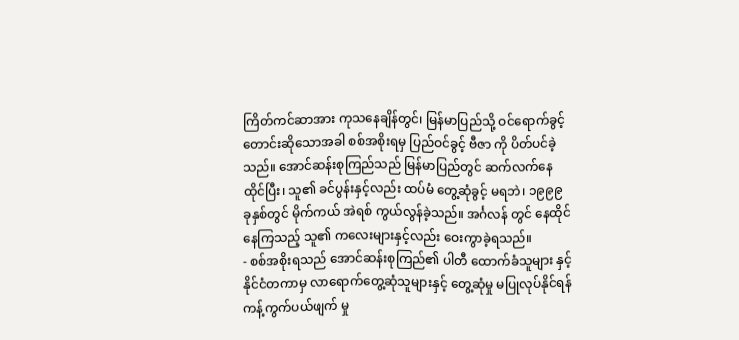ကြိတ်ကင်ဆာအား ကုသနေချိန်တွင်၊ မြန်မာပြည်သို့ ဝင်ရောက်ခွင့် တောင်းဆိုသောအခါ စစ်အစိုးရမှ ပြည်ဝင်ခွင့် ဗီဇာ ကို ပိတ်ပင်ခဲ့သည်။ အောင်ဆန်းစုကြည်သည် မြန်မာပြည်တွင် ဆက်လက်နေထိုင်ပြီး၊ သူ၏ ခင်ပွန်းနှင့်လည်း ထပ်မံ တွေ့ဆုံခွင့် မရဘဲ၊ ၁၉၉၉ ခုနှစ်တွင် မိုက်ကယ် အဲရစ် ကွယ်လွန်ခဲ့သည်။ အင်္ဂလန် တွင် နေထိုင်နေကြသည့် သူ၏ ကလေးများနှင့်လည်း ဝေးကွာခဲ့ရသည်။
- စစ်အစိုးရသည် အောင်ဆန်းစုကြည်၏ ပါတီ ထောက်ခံသူများ နှင့် နိုင်ငံတကာမှ လာရောက်တွေ့ဆုံသူများနှင့် တွေ့ဆုံမှု မပြုလုပ်နိုင်ရန် ကန့်ကွက်ပယ်ဖျက် မှု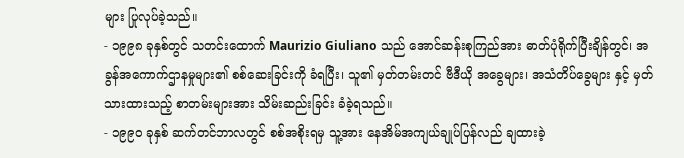များ ပြုလုပ်ခဲ့သည်။
- ၁၉၉၈ ခုနှစ်တွင် သတင်းထောက် Maurizio Giuliano သည် အောင်ဆန်းစုကြည်အား ဓာတ်ပုံရိုက်ပြီးချိန်တွင်၊ အခွန်အကောက်ဌာနမှုများ၏ စစ်ဆေးခြင်းကို ခံရပြီး၊ သူ၏ မှတ်တမ်းတင် ဗီဒီယို အခွေများ၊ အသံတိပ်ခွေများ နှင့် မှတ်သားထားသည့် စာတမ်းများအား သိမ်းဆည်းခြင်း ခံခဲ့ရသည်။
- ၁၉၉ဝ ခုနှစ် ဆက်တင်ဘာလတွင် စစ်အစိုးရမှ သူ့အား နေအိမ်အကျယ်ချုပ်ပြန်လည် ချထားခဲ့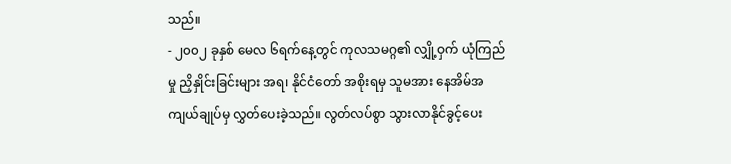သည်။
- ၂၀၀၂ ခုနှစ် မေလ ၆ရက်နေ့တွင် ကုလသမဂ္ဂ၏ လျှို့ဝှက် ယုံကြည်မှု ညှိနှိုင်းခြင်းများ အရ၊ နိုင်ငံတော် အစိုးရမှ သူမအား နေအိမ်အကျယ်ချုပ်မှ လွှတ်ပေးခဲ့သည်။ လွတ်လပ်စွာ သွားလာနိုင်ခွင့်ပေး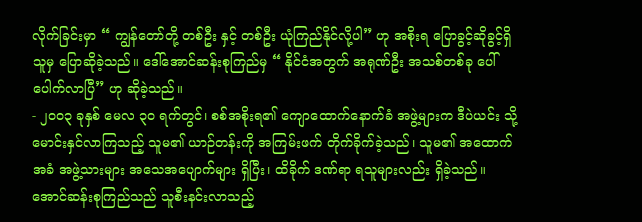လိုက်ခြင်းမှာ “ ကျွန်တော်တို့ တစ်ဦး နှင့် တစ်ဦး ယုံကြည်နိုင်လို့ပါ” ဟု အစိုးရ ပြောခွင့်ဆိုခွင့်ရှိသူမှ ပြောဆိုခဲ့သည်။ ဒေါ်အောင်ဆန်းစုကြည်မှ “ နိုင်ငံအတွက် အရုဏ်ဦး အသစ်တစ်ခု ပေါ်ပေါက်လာပြီ” ဟု ဆိုခဲ့သည်။
- ၂၀၀၃ ခုနှစ် မေလ ၃ဝ ရက်တွင်၊ စစ်အစိုးရ၏ ကျောထောက်နောက်ခံ အဖွဲ့များက ဒီပဲယင်း သို့ မောင်းနှင်လာကြသည့် သူမ၏ ယာဉ်တန်းကို အကြမ်းဖက် တိုက်ခိုက်ခဲ့သည်၊ သူမ၏ အထောက်အခံ အဖွဲ့သားများ အသေအပျောက်များ ရှိပြီး၊ ထိခိုက် ဒဏ်ရာ ရသူများလည်း ရှိခဲ့သည်။ အောင်ဆန်းစုကြည်သည် သူစီးနင်းလာသည့်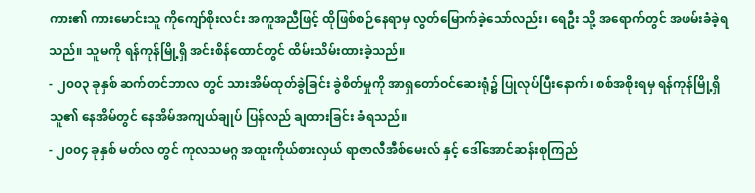ကား၏ ကားမောင်းသူ ကိုကျော်စိုးလင်း အကူအညီဖြင့် ထိုဖြစ်စဉ်နေရာမှ လွတ်မြောက်ခဲ့သော်လည်း၊ ရေဦး သို့ အရောက်တွင် အဖမ်းခံခဲ့ရသည်။ သူမကို ရန်ကုန်မြို့ရှိ အင်းစိန်ထောင်တွင် ထိမ်းသိမ်းထားခဲ့သည်။
- ၂၀၀၃ ခုနှစ် ဆက်တင်ဘာလ တွင် သားအိမ်ထုတ်ခွဲခြင်း ခွဲစိတ်မှုကို အာရှတော်ဝင်ဆေးရုံ၌ ပြုလုပ်ပြီးနောက်၊ စစ်အစိုးရမှ ရန်ကုန်မြို့ရှိ သူ၏ နေအိမ်တွင် နေအိမ်အကျယ်ချုပ် ပြန်လည် ချထားခြင်း ခံရသည်။
- ၂၀၀၄ ခုနှစ် မတ်လ တွင် ကုလသမဂ္ဂ အထူးကိုယ်စားလှယ် ရာဇာလီအီစ်မေးလ် နှင့် ဒေါ်အောင်ဆန်းစုကြည်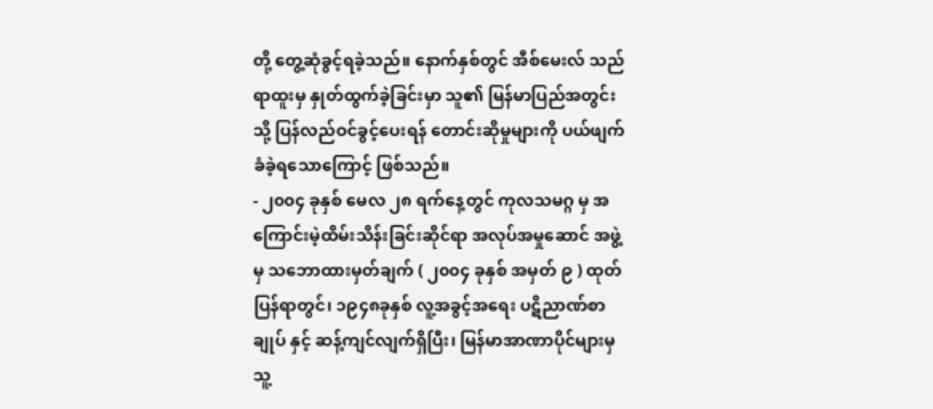တို့ တွေ့ဆုံခွင့်ရခဲ့သည်။ နောက်နှစ်တွင် အီစ်မေးလ် သည် ရာထူးမှ နှုတ်ထွက်ခဲ့ခြင်းမှာ သူ၏ မြန်မာပြည်အတွင်းသို့ ပြန်လည်ဝင်ခွင့်ပေးရန် တောင်းဆိုမှုများကို ပယ်ဖျက်ခံခဲ့ရသောကြောင့် ဖြစ်သည်။
- ၂၀၀၄ ခုနှစ် မေလ ၂၈ ရက်နေ့တွင် ကုလသမဂ္ဂ မှ အကြောင်းမဲ့ထိမ်းသိန်းခြင်းဆိုင်ရာ အလုပ်အမှုဆောင် အဖွဲ့မှ သဘောထားမှတ်ချက် ( ၂၀၀၄ ခုနှစ် အမှတ် ၉ ) ထုတ်ပြန်ရာတွင်၊ ၁၉၄၈ခုနှစ် လူ့အခွင့်အရေး ပဋိညာဏ်စာချုပ် နှင့် ဆန့်ကျင်လျက်ရှိပြီး၊ မြန်မာအာဏာပိုင်များမှ သူ့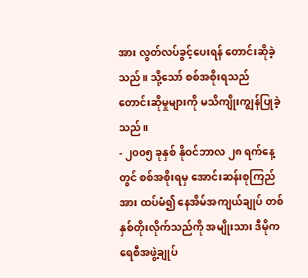အား လွတ်လပ်ခွင့်ပေးရန် တောင်းဆိုခဲ့သည်။ သို့သော် စစ်အစိုးရသည် တောင်းဆိုမှုများကို မသိကျိုးကျွန်ပြုခဲ့သည်။
- ၂၀၀၅ ခုနှစ် နိုဝင်ဘာလ ၂၈ ရက်နေ့တွင် စစ်အစိုးရမှ အောင်းဆန်းစုကြည်အား ထပ်မံ၍ နေအိမ်အကျယ်ချုပ် တစ်နှစ်တိုးလိုက်သည်ကို အမျိုးသား ဒီမိုကရေစီအဖွဲ့ချုပ်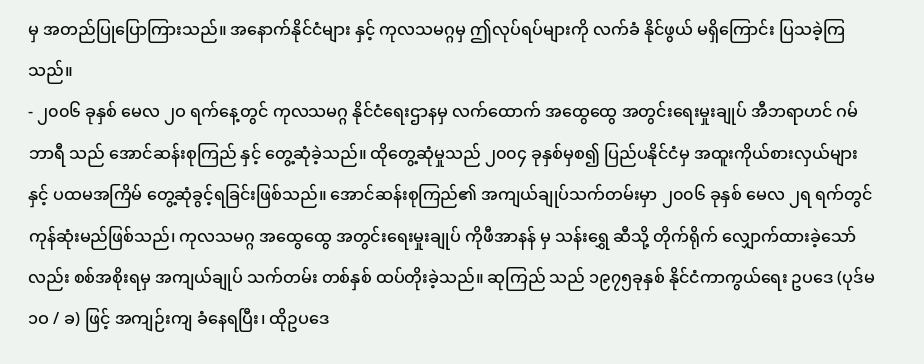မှ အတည်ပြုပြောကြားသည်။ အနောက်နိုင်ငံများ နှင့် ကုလသမဂ္ဂမှ ဤလုပ်ရပ်များကို လက်ခံ နိုင်ဖွယ် မရှိကြောင်း ပြသခဲ့ကြသည်။
- ၂၀၀၆ ခုနှစ် မေလ ၂ဝ ရက်နေ့တွင် ကုလသမဂ္ဂ နိုင်ငံရေးဌာနမှ လက်ထောက် အထွေထွေ အတွင်းရေးမှုးချုပ် အီဘရာဟင် ဂမ်ဘာရီ သည် အောင်ဆန်းစုကြည် နှင့် တွေ့ဆုံခဲ့သည်။ ထိုတွေ့ဆုံမှုသည် ၂၀၀၄ ခုနှစ်မှစ၍ ပြည်ပနိုင်ငံမှ အထူးကိုယ်စားလှယ်များ နှင့် ပထမအကြိမ် တွေ့ဆုံခွင့်ရခြင်းဖြစ်သည်။ အောင်ဆန်းစုကြည်၏ အကျယ်ချုပ်သက်တမ်းမှာ ၂၀၀၆ ခုနှစ် မေလ ၂ရ ရက်တွင် ကုန်ဆုံးမည်ဖြစ်သည်၊ ကုလသမဂ္ဂ အထွေထွေ အတွင်းရေးမှုးချုပ် ကိုဖီအာနန် မှ သန်းရွှေ ဆီသို့ တိုက်ရိုက် လျှောက်ထားခဲ့သော်လည်း စစ်အစိုးရမှ အကျယ်ချုပ် သက်တမ်း တစ်နှစ် ထပ်တိုးခဲ့သည်။ ဆုကြည် သည် ၁၉၇၅ခုနှစ် နိုင်ငံကာကွယ်ရေး ဥပဒေ (ပုဒ်မ ၁ဝ / ခ) ဖြင့် အကျဉ်းကျ ခံနေရပြီး၊ ထိုဥပဒေ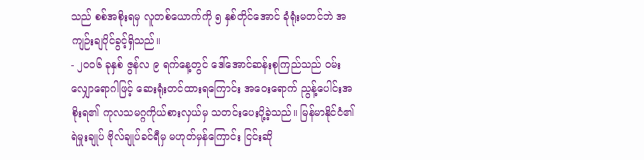သည် စစ်အစိုးရမှ လူတစ်ယောက်ကို ၅ နှစ်တိုင်အောင် ခုံရုံးမတင်ဘဲ အကျဉ်းချပိုင်ခွင့်ရှိသည်။
- ၂၀၀၆ ခုနှစ် ဇွန်လ ၉ ရက်နေ့တွင် ဒေါ်အောင်ဆန်းစုကြည်သည် ဝမ်းလျှောရောဂါဖြင့် ဆေးရုံးတင်ထားရကြောင်း အဝေးရောက် ညွန့်ပေါင်းအစိုးရ၏ ကုလသမဂ္ဂကိုယ်စားလှယ်မှ သတင်းပေးပို့ခဲ့သည်။ မြန်မာနိုင်ငံ၏ ရဲမှုးချုပ် ဗိုလ်ချုပ်ခင်ရီမှ မဟုတ်မှန်ကြောင်း ငြင်းဆို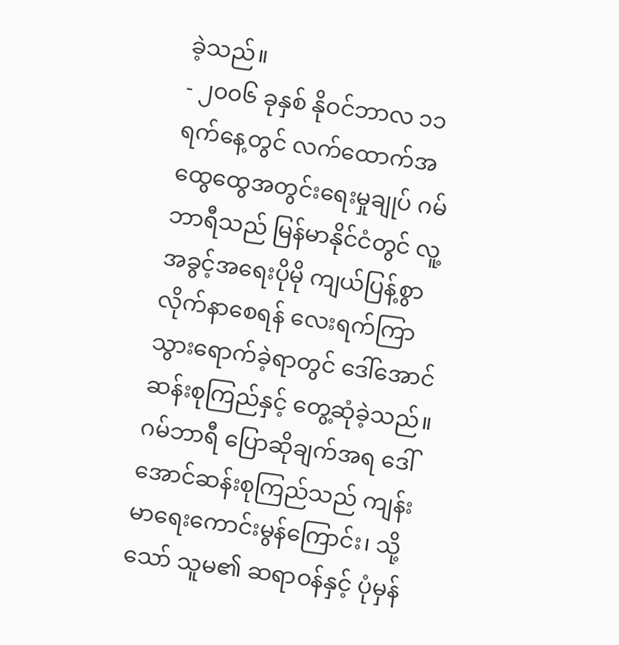ခဲ့သည်။
- ၂၀၀၆ ခုနှစ် နိုဝင်ဘာလ ၁၁ ရက်နေ့တွင် လက်ထောက်အထွေထွေအတွင်းရေးမှုချုပ် ဂမ်ဘာရီသည် မြန်မာနိုင်ငံတွင် လူ့အခွင့်အရေးပိုမို ကျယ်ပြန့်စွာလိုက်နာစေရန် လေးရက်ကြာသွားရောက်ခဲ့ရာတွင် ဒေါ်အောင်ဆန်းစုကြည်နှင့် တွေ့ဆုံခဲ့သည်။ ဂမ်ဘာရီ ပြောဆိုချက်အရ ဒေါ်အောင်ဆန်းစုကြည်သည် ကျန်းမာရေးကောင်းမွန်ကြောင်း၊ သို့သော် သူမ၏ ဆရာဝန်နှင့် ပုံမှန်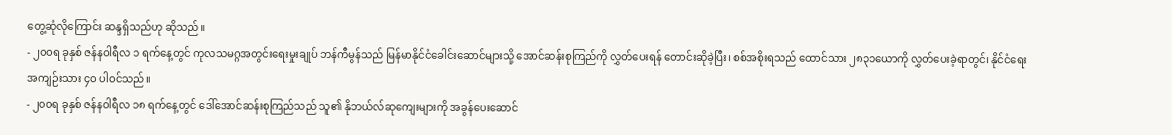တွေ့ဆုံလိုကြောင်း ဆန္ဒရှိသည်ဟု ဆိုသည်။
- ၂၀၀ရ ခုနှစ် ဇန်နဝါရီလ ၁ ရက်နေ့တွင် ကုလသမဂ္ဂအတွင်းရေးမှုးချုပ် ဘန်ကီမွန်သည် မြန်မာနိုင်ငံခေါင်းဆောင်များသို့ အောင်ဆန်းစုကြည်ကို လွှတ်ပေးရန် တောင်းဆိုခဲ့ပြီး၊ စစ်အစိုးရသည် ထောင်သား ၂၈၃၁ယောကို လွှတ်ပေးခဲ့ရာတွင်၊ နိုင်ငံရေး အကျဉ်းသား ၄ဝ ပါဝင်သည်။
- ၂၀၀ရ ခုနှစ် ဇန်နဝါရီလ ၁၈ ရက်နေ့တွင် ဒေါ်အောင်ဆန်းစုကြည်သည် သူ၏ နိုဘယ်လ်ဆုကျေးများကို အခွန်ပေးဆောင်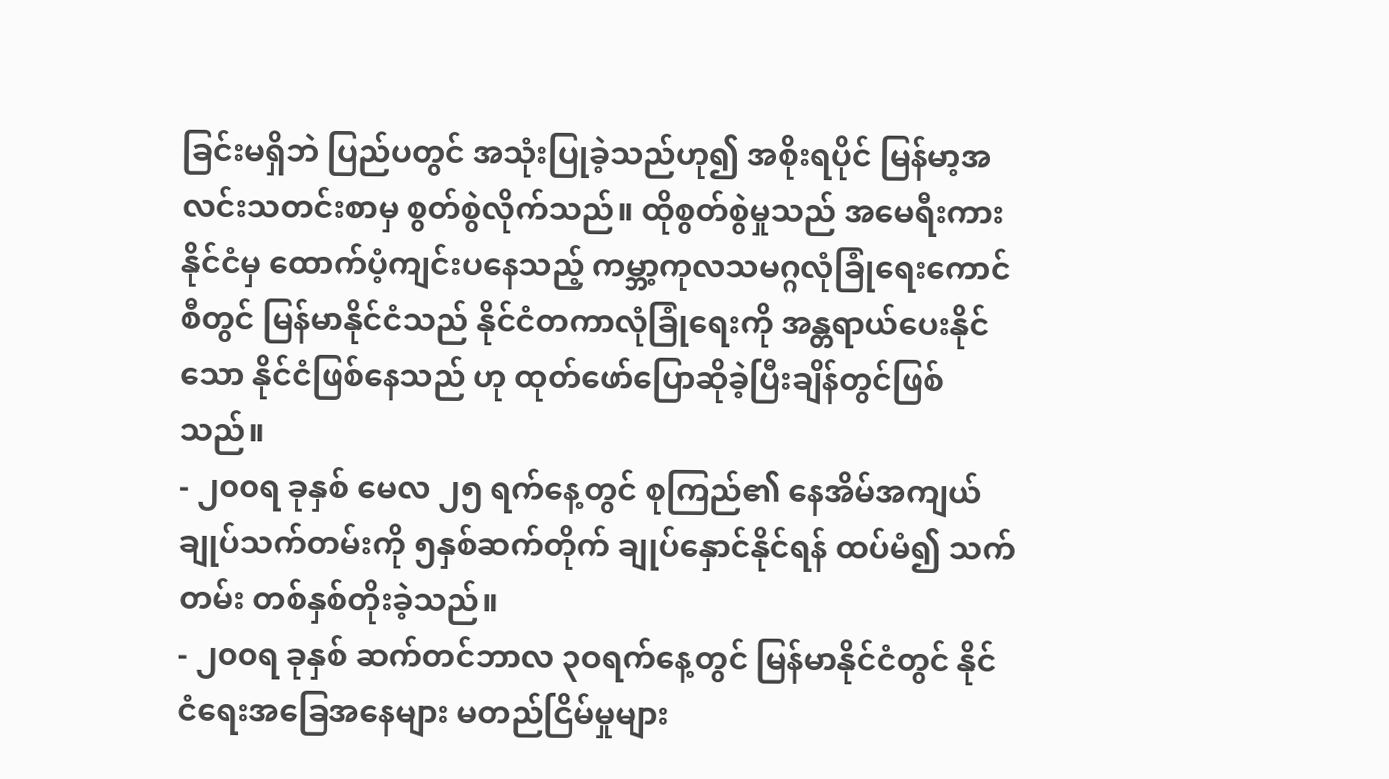ခြင်းမရှိဘဲ ပြည်ပတွင် အသုံးပြုခဲ့သည်ဟု၍ အစိုးရပိုင် မြန်မာ့အလင်းသတင်းစာမှ စွတ်စွဲလိုက်သည်။ ထိုစွတ်စွဲမှုသည် အမေရီးကားနိုင်ငံမှ ထောက်ပံ့ကျင်းပနေသည့် ကမ္ဘာ့ကုလသမဂ္ဂလုံခြုံရေးကောင်စီတွင် မြန်မာနိုင်ငံသည် နိုင်ငံတကာလုံခြုံရေးကို အန္တရာယ်ပေးနိုင်သော နိုင်ငံဖြစ်နေသည် ဟု ထုတ်ဖော်ပြောဆိုခဲ့ပြီးချိန်တွင်ဖြစ်သည်။
- ၂၀၀ရ ခုနှစ် မေလ ၂၅ ရက်နေ့တွင် စုကြည်၏ နေအိမ်အကျယ်ချုပ်သက်တမ်းကို ၅နှစ်ဆက်တိုက် ချုပ်နှောင်နိုင်ရန် ထပ်မံ၍ သက်တမ်း တစ်နှစ်တိုးခဲ့သည်။
- ၂၀၀ရ ခုနှစ် ဆက်တင်ဘာလ ၃ဝရက်နေ့တွင် မြန်မာနိုင်ငံတွင် နိုင်ငံရေးအခြေအနေများ မတည်ငြိမ်မှုများ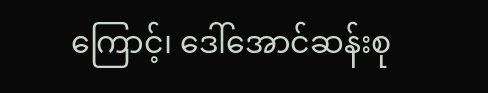ကြောင့်၊ ဒေါ်အောင်ဆန်းစု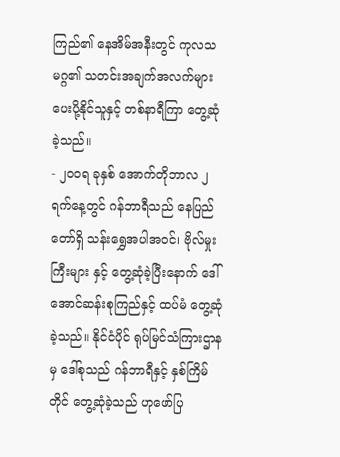ကြည်၏ နေအိမ်အနီးတွင် ကုလသမဂ္ဂ၏ သတင်းအချက်အလက်များ ပေးပို့နိုင်သူနှင့် တစ်နာရီကြာ တွေ့ဆုံခဲ့သည်။
- ၂၀၀ရ ခုနှစ် အောက်တိုဘာလ ၂ ရက်နေ့တွင် ဂန်ဘာရီသည် နေပြည်တော်ရှိ သန်းရွှေအပါအဝင်၊ ဗိုလ်မှုးကြီးများ နှင့် တွေ့ဆုံခဲ့ပြီးနောက် ဒေါ်အောင်ဆန်းစုကြည်နှင့် ထပ်မံ တွေ့ဆုံခဲ့သည်။ နိုင်ငံပိုင် ရုပ်မြင်သံကြားဌာနမှ ဒေါ်စုသည် ဂန်ဘာရီနှင့် နှစ်ကြိမ်တိုင် တွေ့ဆုံခဲ့သည် ဟုဖော်ပြ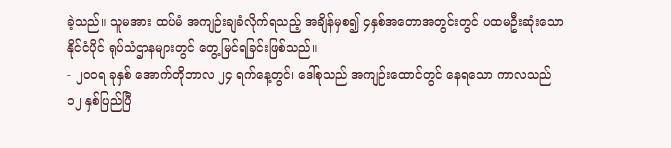ခဲ့သည်။ သူမအား ထပ်မံ အကျဉ်းချခံလိုက်ရသည့် အချိန်မှစ၍ ၄နှစ်အတောအတွင်းတွင် ပထမဦးဆုံးသော နိုင်ငံပိုင် ရုပ်သံဌာနများတွင် တွေ့မြင်ရခြင်းဖြစ်သည်။
- ၂၀၀ရ ခုနှစ် အောက်တိုဘာလ ၂၄ ရက်နေ့တွင်၊ ဒေါ်စုသည် အကျဉ်းထောင်တွင် နေရသော ကာလသည် ၁၂ နှစ်ပြည်ပြီ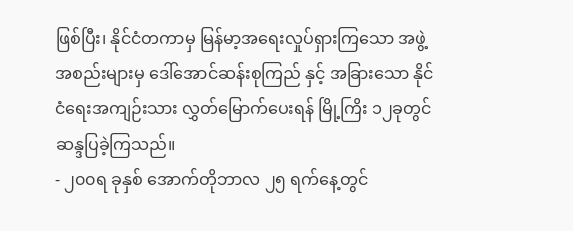ဖြစ်ပြီး၊ နိုင်ငံတကာမှ မြန်မာ့အရေးလှုပ်ရှားကြသော အဖွဲ့အစည်းများမှ ဒေါ်အောင်ဆန်းစုကြည် နှင့် အခြားသော နိုင်ငံရေးအကျဉ်းသား လွှတ်မြောက်ပေးရန် မြို့ကြိး ၁၂ခုတွင် ဆန္ဒပြခဲ့ကြသည်။
- ၂၀၀ရ ခုနှစ် အောက်တိုဘာလ ၂၅ ရက်နေ့တွင်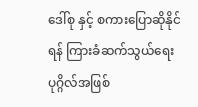ဒေါ်စု နှင့် စကားပြောဆိုနိုင်ရန် ကြားခံဆက်သွယ်ရေး ပုဂ္ဂိလ်အဖြစ်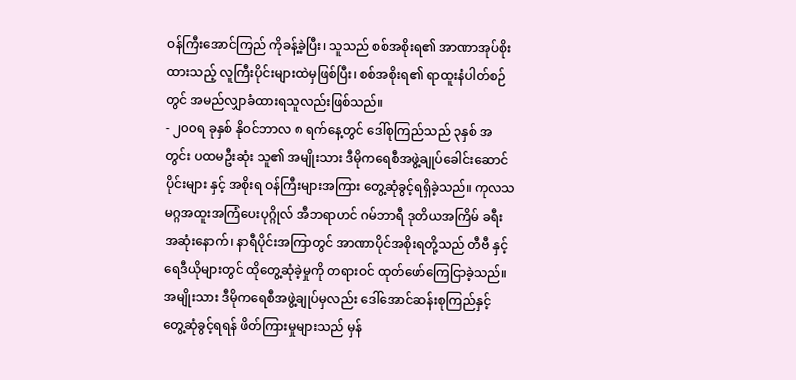ဝန်ကြီးအောင်ကြည် ကိုခန့်ခဲ့ပြီး၊ သူသည် စစ်အစိုးရ၏ အာဏာအုပ်စိုးထားသည့် လူကြီးပိုင်းများထဲမှဖြစ်ပြီး၊ စစ်အစိုးရ၏ ရာထူးနံပါတ်စဉ်တွင် အမည်လျှာခံထားရသူလည်းဖြစ်သည်။
- ၂၀၀ရ ခုနှစ် နိုဝင်ဘာလ ၈ ရက်နေ့တွင် ဒေါ်စုကြည်သည် ၃နှစ် အတွင်း ပထမဦးဆုံး သူ၏ အမျိုးသား ဒီမိုကရေစီအဖွဲ့ချုပ်ခေါင်းဆောင်ပိုင်းများ နှင့် အစိုးရ ဝန်ကြီးများအကြား တွေ့ဆုံခွင့်ရရှိခဲ့သည်။ ကုလသမဂ္ဂအထူးအကြံပေးပုဂ္ဂိုလ် အီဘရာဟင် ဂမ်ဘာရီ ဒုတိယအကြိမ် ခရီးအဆုံးနောက်၊ နာရီပိုင်းအကြာတွင် အာဏာပိုင်အစိုးရတို့သည် တီဗီ နှင့် ရေဒီယိုများတွင် ထိုတွေ့ဆုံခဲ့မှုကို တရားဝင် ထုတ်ဖော်ကြေငြာခဲ့သည်။ အမျိုးသား ဒီမိုကရေစီအဖွဲ့ချုပ်မှလည်း ဒေါ်အောင်ဆန်းစုကြည်နှင့် တွေ့ဆုံခွင့်ရရန် ဖိတ်ကြားမှုများသည် မှန်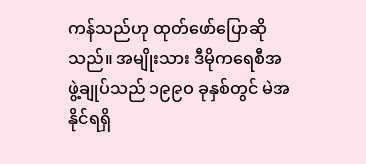ကန်သည်ဟု ထုတ်ဖော်ပြောဆိုသည်။ အမျိုးသား ဒီမိုကရေစီအဖွဲ့ချုပ်သည် ၁၉၉ဝ ခုနှစ်တွင် မဲအနိုင်ရရှိ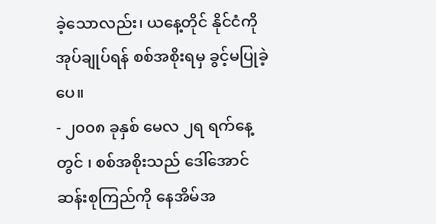ခဲ့သောလည်း၊ ယနေ့တိုင် နိုင်ငံကို အုပ်ချုပ်ရန် စစ်အစိုးရမှ ခွင့်မပြုခဲ့ပေ။
- ၂၀၀၈ ခုနှစ် မေလ ၂ရ ရက်နေ့တွင် ၊ စစ်အစိုးသည် ဒေါ်အောင်ဆန်းစုကြည်ကို နေအိမ်အ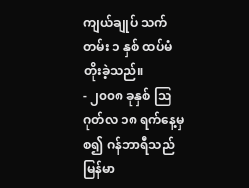ကျယ်ချုပ် သက်တမ်း ၁ နှစ် ထပ်မံတိုးခဲ့သည်။
- ၂၀၀၈ ခုနှစ် ဩဂုတ်လ ၁၈ ရက်နေ့မှစ၍ ဂန်ဘာရီသည် မြန်မာ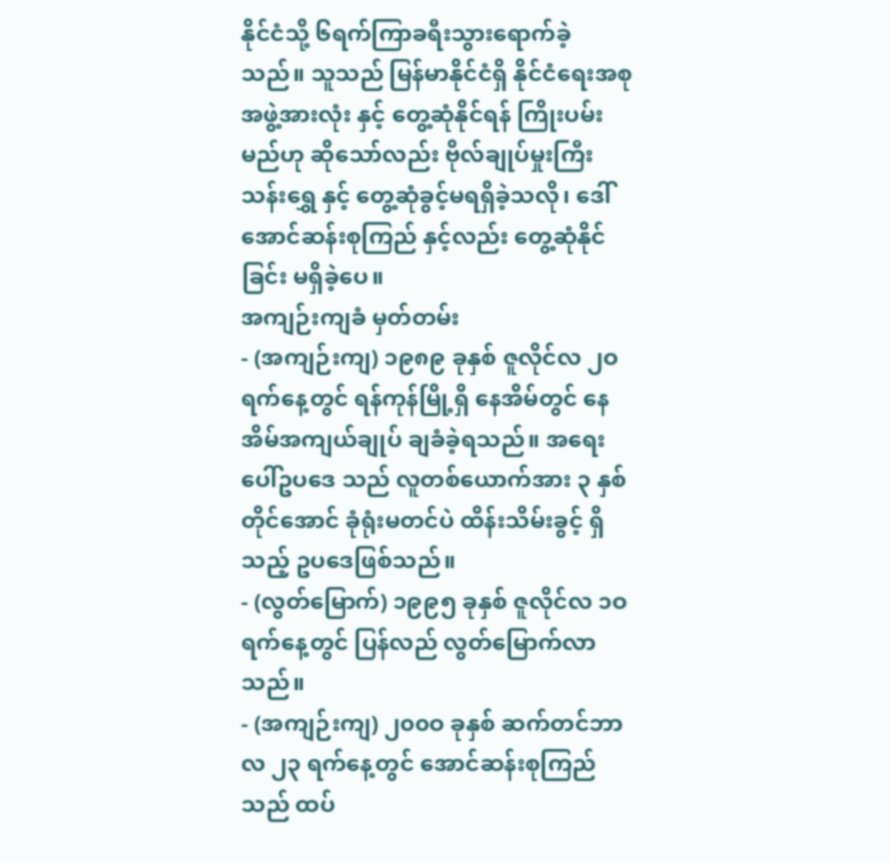နိုင်ငံသို့ ၆ရက်ကြာခရီးသွားရောက်ခဲ့သည်။ သူသည် မြန်မာနိုင်ငံရှိ နိုင်ငံရေးအစုအဖွဲ့အားလုံး နှင့် တွေ့ဆုံနိုင်ရန် ကြိုးပမ်းမည်ဟု ဆိုသော်လည်း ဗိုလ်ချုပ်မှုးကြီး သန်းရွှေ နှင့် တွေ့ဆုံခွင့်မရရှိခဲ့သလို၊ ဒေါ်အောင်ဆန်းစုကြည် နှင့်လည်း တွေ့ဆုံနိုင်ခြင်း မရှိခဲ့ပေ။
အကျဉ်းကျခံ မှတ်တမ်း
- (အကျဉ်းကျ) ၁၉၈၉ ခုနှစ် ဇူလိုင်လ ၂ဝ ရက်နေ့တွင် ရန်ကုန်မြို့ရှိ နေအိမ်တွင် နေအိမ်အကျယ်ချုပ် ချခံခဲ့ရသည်။ အရေးပေါ်ဥပဒေ သည် လူတစ်ယောက်အား ၃ နှစ်တိုင်အောင် ခုံရုံးမတင်ပဲ ထိန်းသိမ်းခွင့် ရှိသည့် ဥပဒေဖြစ်သည်။
- (လွတ်မြောက်) ၁၉၉၅ ခုနှစ် ဇူလိုင်လ ၁ဝ ရက်နေ့တွင် ပြန်လည် လွတ်မြောက်လာသည်။
- (အကျဉ်းကျ) ၂၀၀ဝ ခုနှစ် ဆက်တင်ဘာလ ၂၃ ရက်နေ့တွင် အောင်ဆန်းစုကြည်သည် ထပ်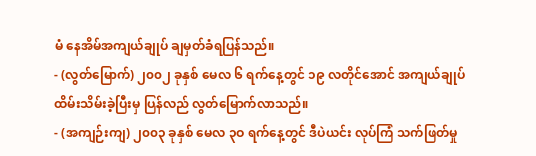မံ နေအိမ်အကျယ်ချုပ် ချမှတ်ခံရပြန်သည်။
- (လွတ်မြောက်) ၂၀၀၂ ခုနှစ် မေလ ၆ ရက်နေ့တွင် ၁၉ လတိုင်အောင် အကျယ်ချုပ် ထိမ်းသိမ်းခဲ့ပြီးမှ ပြန်လည် လွတ်မြောက်လာသည်။
- (အကျဉ်းကျ) ၂၀၀၃ ခုနှစ် မေလ ၃ဝ ရက်နေ့တွင် ဒီပဲယင်း လုပ်ကြံ သက်ဖြတ်မှု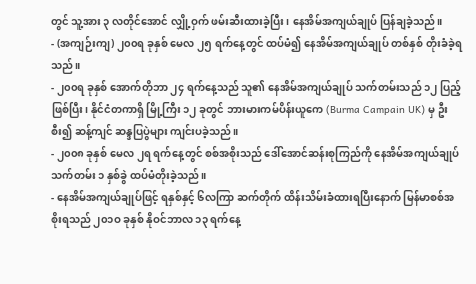တွင် သူ့အား ၃ လတိုင်အောင် လျှို့ဝှက် ဖမ်းဆီးထားခဲ့ပြီး၊ နေအိမ်အကျယ်ချုပ် ပြန်ချခဲ့သည်။
- (အကျဉ်းကျ) ၂၀၀ရ ခုနှစ် မေလ ၂၅ ရက်နေ့တွင် ထပ်မံ၍ နေအိမ်အကျယ်ချုပ် တစ်နှစ် တိုးခံခဲ့ရသည်။
- ၂၀၀ရ ခုနှစ် အောက်တိုဘာ ၂၄ ရက်နေ့သည် သူ၏ နေအိမ်အကျယ်ချုပ် သက်တမ်းသည် ၁၂ ပြည့်ဖြစ်ပြီး၊ နိုင်ငံတကာရှိ မြို့ကြီး ၁၂ ခုတွင် ဘားမားကမ်ပိန်းယူကေ (Burma Campain UK) မှ ဦးစီး၍ ဆန့်ကျင် ဆန္ဒပြပွဲများ ကျင်းပခဲ့သည်။
- ၂၀၀၈ ခုနှစ် မေလ ၂ရ ရက်နေ့တွင် စစ်အစိုးသည် ဒေါ်အောင်ဆန်းစုကြည်ကို နေအိမ်အကျယ်ချုပ် သက်တမ်း ၁ နှစ်ခွဲ ထပ်မံတိုးခဲ့သည်။
- နေအိမ်အကျယ်ချုပ်ဖြင့် ရနှစ်နှင့် ၆လကြာ ဆက်တိုက် ထိန်းသိမ်းခံထားရပြီးနောက် မြန်မာစစ်အစိုးရသည် ၂၀၁ဝ ခုနှစ် နိုဝင်ဘာလ ၁၃ ရက်နေ့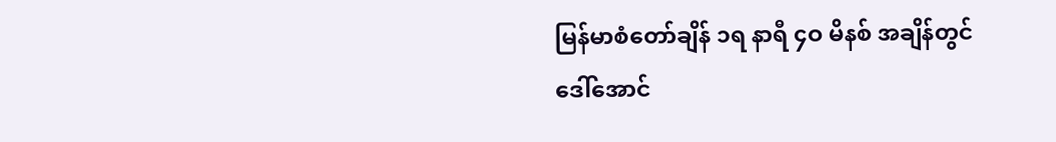မြန်မာစံတော်ချိန် ၁ရ နာရီ ၄ဝ မိနစ် အချိန်တွင် ဒေါ်အောင်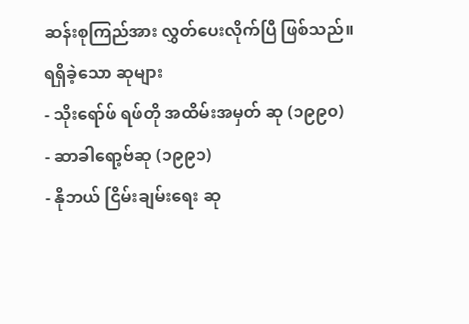ဆန်းစုကြည်အား လွှတ်ပေးလိုက်ပြီ ဖြစ်သည်။
ရရှိခဲ့သော ဆုများ
- သိုးရော်ဖ် ရဖ်တို အထိမ်းအမှတ် ဆု (၁၉၉၀)
- ဆာခါရော့ဗ်ဆု (၁၉၉၁)
- နိုဘယ် ငြိမ်းချမ်းရေး ဆု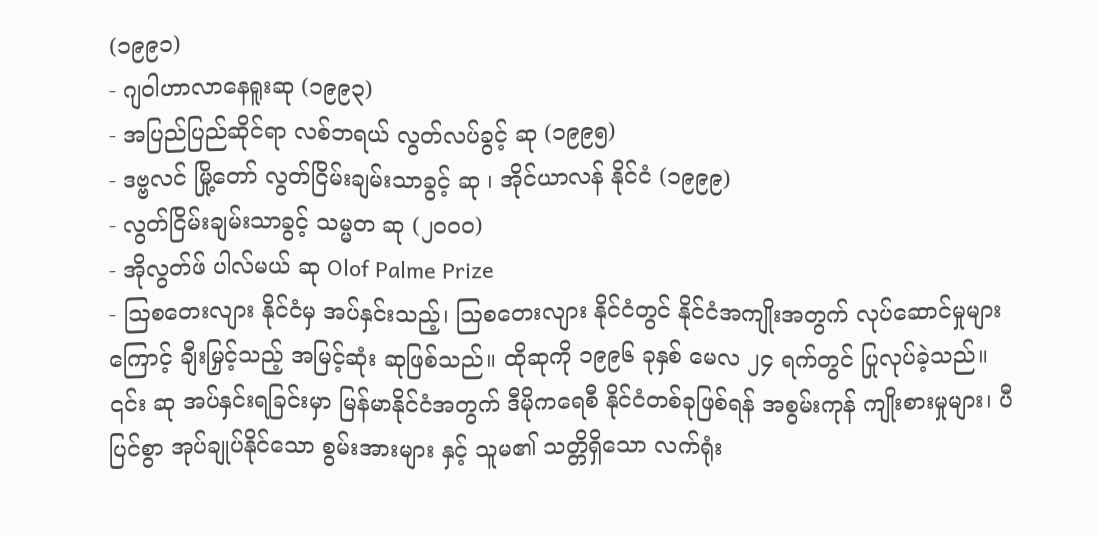(၁၉၉၁)
- ဂျဝါဟာလာနေရူးဆု (၁၉၉၃)
- အပြည်ပြည်ဆိုင်ရာ လစ်ဘရယ် လွတ်လပ်ခွင့် ဆု (၁၉၉၅)
- ဒဗ္ဗလင် မြို့တော် လွတ်ငြိမ်းချမ်းသာခွင့် ဆု ၊ အိုင်ယာလန် နိုင်ငံ (၁၉၉၉)
- လွတ်ငြိမ်းချမ်းသာခွင့် သမ္မတ ဆု (၂၀၀၀)
- အိုလွတ်ဖ် ပါလ်မယ် ဆု Olof Palme Prize
- ဩစတေးလျား နိုင်ငံမှ အပ်နှင်းသည့်၊ ဩစတေးလျား နိုင်ငံတွင် နိုင်ငံအကျိုးအတွက် လုပ်ဆောင်မှုများကြောင့် ချီးမြှင့်သည့် အမြင့်ဆုံး ဆုဖြစ်သည်။ ထိုဆုကို ၁၉၉၆ ခုနှစ် မေလ ၂၄ ရက်တွင် ပြုလုပ်ခဲ့သည်။ ၎င်း ဆု အပ်နှင်းရခြင်းမှာ မြန်မာနိုင်ငံအတွက် ဒီမိုကရေစီ နိုင်ငံတစ်ခုဖြစ်ရန် အစွမ်းကုန် ကျိုးစားမှုများ၊ ပီပြင်စွာ အုပ်ချုပ်နိုင်သော စွမ်းအားများ နှင့် သူမ၏ သတ္တိရှိသော လက်ရုံး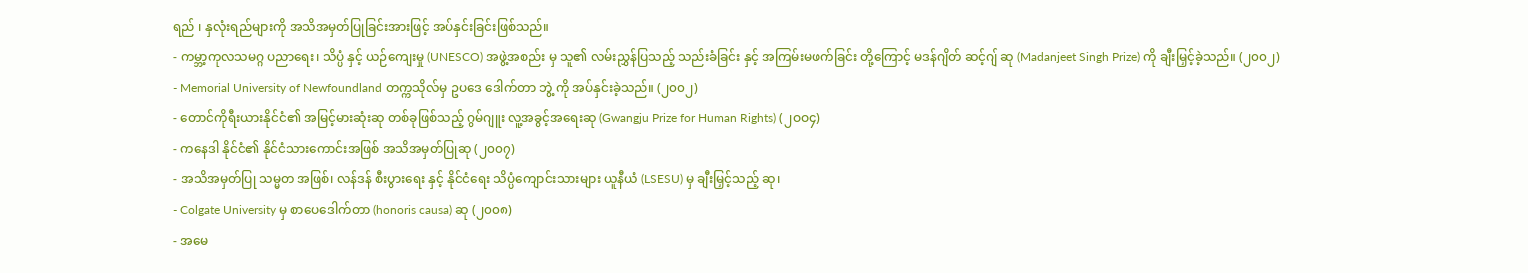ရည် ၊ နှလုံးရည်များကို အသိအမှတ်ပြုခြင်းအားဖြင့် အပ်နှင်းခြင်းဖြစ်သည်။
- ကမ္ဘာ့ကုလသမဂ္ဂ ပညာရေး၊ သိပ္ပံ နှင့် ယဉ်ကျေးမှု (UNESCO) အဖွဲ့အစည်း မှ သူ၏ လမ်းညွှန်ပြသည့် သည်းခံခြင်း နှင့် အကြမ်းမဖက်ခြင်း တို့ကြောင့် မဒန်ဂျိတ် ဆင့်ဂျ် ဆု (Madanjeet Singh Prize) ကို ချီးမြှင့်ခဲ့သည်။ (၂၀၀၂)
- Memorial University of Newfoundland တက္ကသိုလ်မှ ဥပဒေ ဒေါက်တာ ဘွဲ့ ကို အပ်နှင်းခဲ့သည်။ (၂၀၀၂)
- တောင်ကိုရီးယားနိုင်ငံ၏ အမြင့်မားဆုံးဆု တစ်ခုဖြစ်သည့် ဂွမ်ဂျူး လူ့အခွင့်အရေးဆု (Gwangju Prize for Human Rights) (၂ဝဝ၄)
- ကနေဒါ နိုင်ငံ၏ နိုင်ငံသားကောင်းအဖြစ် အသိအမှတ်ပြုဆု (၂၀၀၇)
- အသိအမှတ်ပြု သမ္မတ အဖြစ်၊ လန်ဒန် စီးပွားရေး နှင့် နိုင်ငံရေး သိပ္ပံကျောင်းသားများ ယူနီယံ (LSESU) မှ ချီးမြှင့်သည့် ဆု၊
- Colgate University မှ စာပေဒေါက်တာ (honoris causa) ဆု (၂၀၀၈)
- အမေ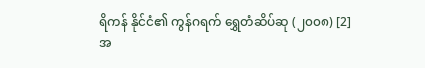ရိကန် နိုင်ငံ၏ ကွန်ဂရက် ရွှေတံဆိပ်ဆု (၂၀၀၈) [2]
အ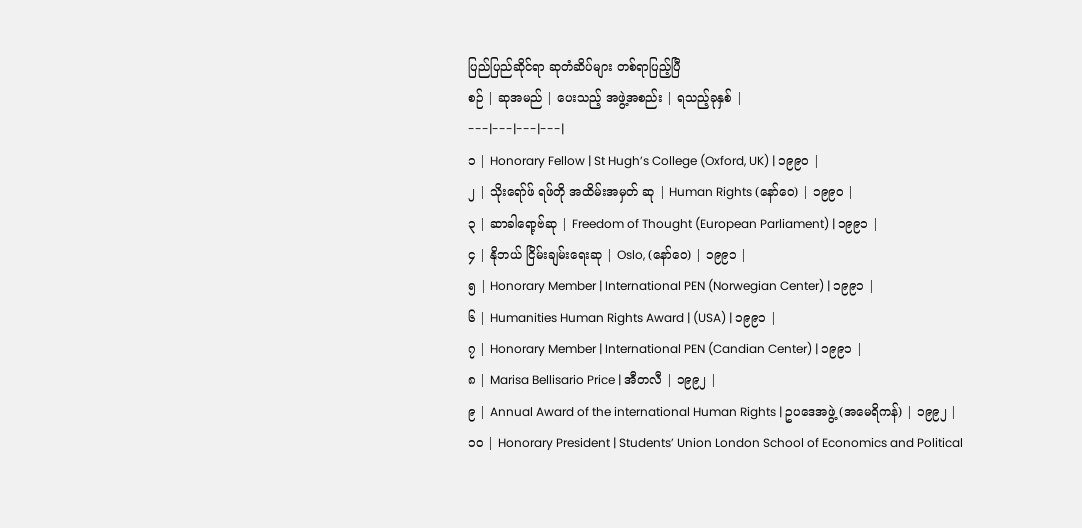ပြည်ပြည်ဆိုင်ရာ ဆုတံဆိပ်များ တစ်ရာပြည့်ပြီ
စဉ် | ဆုအမည် | ပေးသည့် အဖွဲ့အစည်း | ရသည့်ခုနှစ် |
---|---|---|---|
၁ | Honorary Fellow | St Hugh’s College (Oxford, UK) | ၁၉၉၀ |
၂ | သိုးရော်ဖ် ရဖ်တို အထိမ်းအမှတ် ဆု | Human Rights (နော်ဝေ) | ၁၉၉၀ |
၃ | ဆာခါရော့ဗ်ဆု | Freedom of Thought (European Parliament) | ၁၉၉၁ |
၄ | နိုဘယ် ငြိမ်းချမ်းရေးဆု | Oslo, (နော်ဝေ) | ၁၉၉၁ |
၅ | Honorary Member | International PEN (Norwegian Center) | ၁၉၉၁ |
၆ | Humanities Human Rights Award | (USA) | ၁၉၉၁ |
၇ | Honorary Member | International PEN (Candian Center) | ၁၉၉၁ |
၈ | Marisa Bellisario Price | အီတလီ | ၁၉၉၂ |
၉ | Annual Award of the international Human Rights | ဥပဒေအဖွဲ့ (အမေရိကန်) | ၁၉၉၂ |
၁၀ | Honorary President | Students’ Union London School of Economics and Political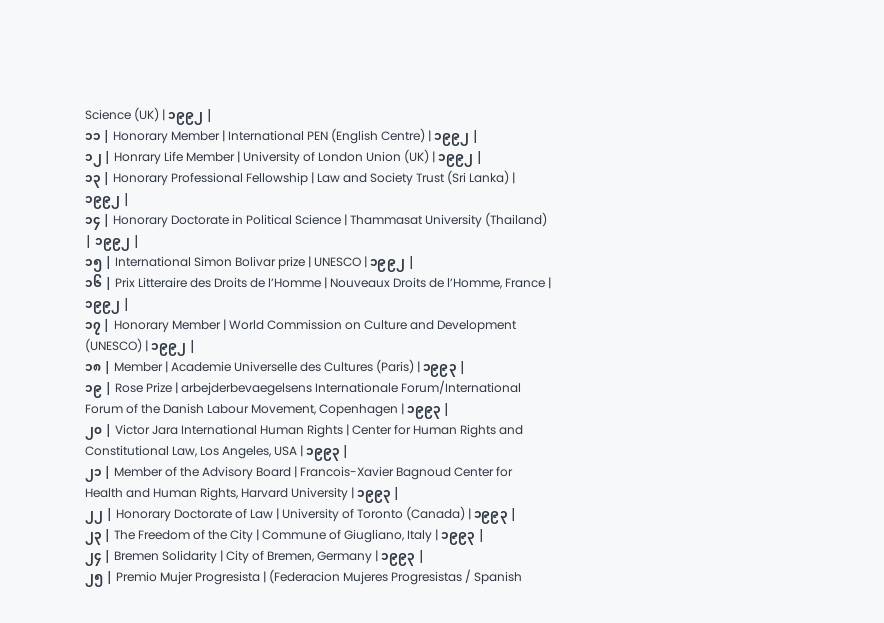Science (UK) | ၁၉၉၂ |
၁၁ | Honorary Member | International PEN (English Centre) | ၁၉၉၂ |
၁၂ | Honrary Life Member | University of London Union (UK) | ၁၉၉၂ |
၁၃ | Honorary Professional Fellowship | Law and Society Trust (Sri Lanka) | ၁၉၉၂ |
၁၄ | Honorary Doctorate in Political Science | Thammasat University (Thailand) | ၁၉၉၂ |
၁၅ | International Simon Bolivar prize | UNESCO | ၁၉၉၂ |
၁၆ | Prix Litteraire des Droits de l’Homme | Nouveaux Droits de l’Homme, France | ၁၉၉၂ |
၁၇ | Honorary Member | World Commission on Culture and Development (UNESCO) | ၁၉၉၂ |
၁၈ | Member | Academie Universelle des Cultures (Paris) | ၁၉၉၃ |
၁၉ | Rose Prize | arbejderbevaegelsens Internationale Forum/International Forum of the Danish Labour Movement, Copenhagen | ၁၉၉၃ |
၂၀ | Victor Jara International Human Rights | Center for Human Rights and Constitutional Law, Los Angeles, USA | ၁၉၉၃ |
၂၁ | Member of the Advisory Board | Francois-Xavier Bagnoud Center for Health and Human Rights, Harvard University | ၁၉၉၃ |
၂၂ | Honorary Doctorate of Law | University of Toronto (Canada) | ၁၉၉၃ |
၂၃ | The Freedom of the City | Commune of Giugliano, Italy | ၁၉၉၃ |
၂၄ | Bremen Solidarity | City of Bremen, Germany | ၁၉၉၃ |
၂၅ | Premio Mujer Progresista | (Federacion Mujeres Progresistas / Spanish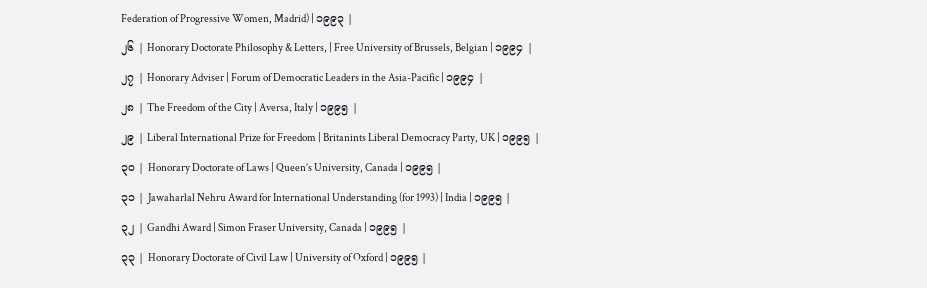Federation of Progressive Women, Madrid) | ၁၉၉၃ |
၂၆ | Honorary Doctorate Philosophy & Letters, | Free University of Brussels, Belgian | ၁၉၉၄ |
၂၇ | Honorary Adviser | Forum of Democratic Leaders in the Asia-Pacific | ၁၉၉၄ |
၂၈ | The Freedom of the City | Aversa, Italy | ၁၉၉၅ |
၂၉ | Liberal International Prize for Freedom | Britanints Liberal Democracy Party, UK | ၁၉၉၅ |
၃၀ | Honorary Doctorate of Laws | Queen’s University, Canada | ၁၉၉၅ |
၃၁ | Jawaharlal Nehru Award for International Understanding (for 1993) | India | ၁၉၉၅ |
၃၂ | Gandhi Award | Simon Fraser University, Canada | ၁၉၉၅ |
၃၃ | Honorary Doctorate of Civil Law | University of Oxford | ၁၉၉၅ |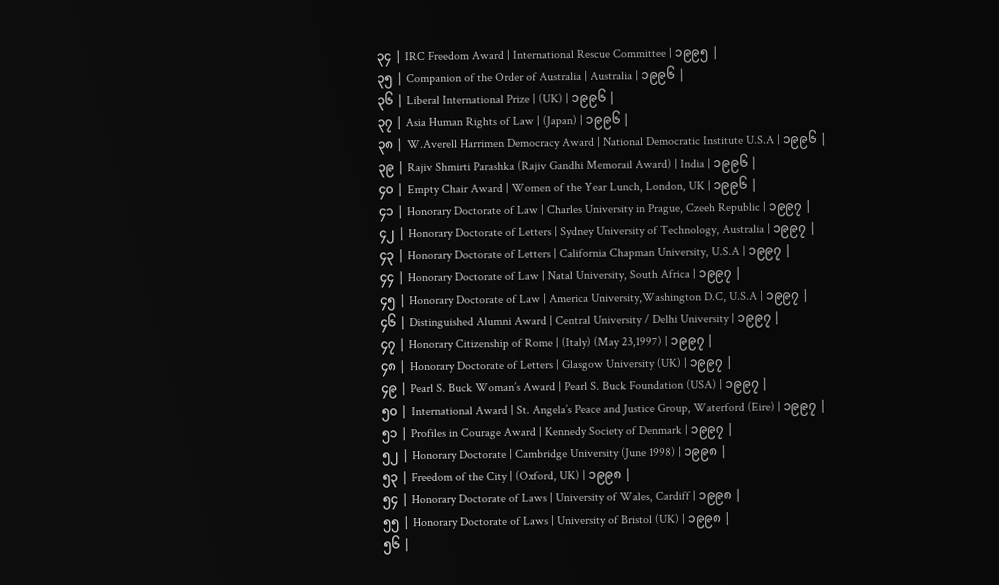၃၄ | IRC Freedom Award | International Rescue Committee | ၁၉၉၅ |
၃၅ | Companion of the Order of Australia | Australia | ၁၉၉၆ |
၃၆ | Liberal International Prize | (UK) | ၁၉၉၆ |
၃၇ | Asia Human Rights of Law | (Japan) | ၁၉၉၆ |
၃၈ | W.Averell Harrimen Democracy Award | National Democratic Institute U.S.A | ၁၉၉၆ |
၃၉ | Rajiv Shmirti Parashka (Rajiv Gandhi Memorail Award) | India | ၁၉၉၆ |
၄၀ | Empty Chair Award | Women of the Year Lunch, London, UK | ၁၉၉၆ |
၄၁ | Honorary Doctorate of Law | Charles University in Prague, Czeeh Republic | ၁၉၉၇ |
၄၂ | Honorary Doctorate of Letters | Sydney University of Technology, Australia | ၁၉၉၇ |
၄၃ | Honorary Doctorate of Letters | California Chapman University, U.S.A | ၁၉၉၇ |
၄၄ | Honorary Doctorate of Law | Natal University, South Africa | ၁၉၉၇ |
၄၅ | Honorary Doctorate of Law | America University,Washington D.C, U.S.A | ၁၉၉၇ |
၄၆ | Distinguished Alumni Award | Central University / Delhi University | ၁၉၉၇ |
၄၇ | Honorary Citizenship of Rome | (Italy) (May 23,1997) | ၁၉၉၇ |
၄၈ | Honorary Doctorate of Letters | Glasgow University (UK) | ၁၉၉၇ |
၄၉ | Pearl S. Buck Woman’s Award | Pearl S. Buck Foundation (USA) | ၁၉၉၇ |
၅၀ | International Award | St. Angela’s Peace and Justice Group, Waterford (Eire) | ၁၉၉၇ |
၅၁ | Profiles in Courage Award | Kennedy Society of Denmark | ၁၉၉၇ |
၅၂ | Honorary Doctorate | Cambridge University (June 1998) | ၁၉၉၈ |
၅၃ | Freedom of the City | (Oxford, UK) | ၁၉၉၈ |
၅၄ | Honorary Doctorate of Laws | University of Wales, Cardiff | ၁၉၉၈ |
၅၅ | Honorary Doctorate of Laws | University of Bristol (UK) | ၁၉၉၈ |
၅၆ |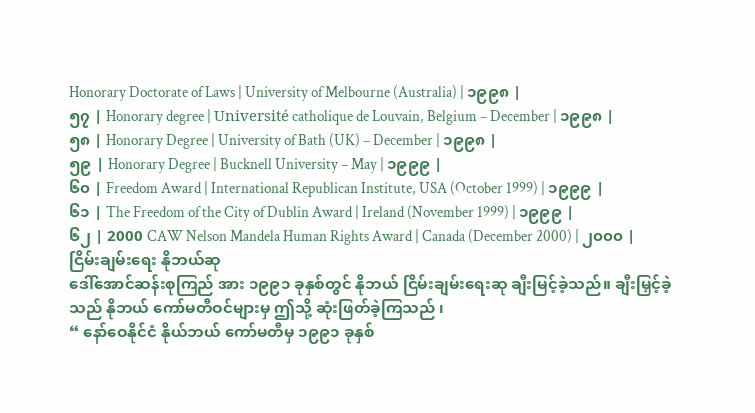Honorary Doctorate of Laws | University of Melbourne (Australia) | ၁၉၉၈ |
၅၇ | Honorary degree | Université catholique de Louvain, Belgium – December | ၁၉၉၈ |
၅၈ | Honorary Degree | University of Bath (UK) – December | ၁၉၉၈ |
၅၉ | Honorary Degree | Bucknell University – May | ၁၉၉၉ |
၆၀ | Freedom Award | International Republican Institute, USA (October 1999) | ၁၉၉၉ |
၆၁ | The Freedom of the City of Dublin Award | Ireland (November 1999) | ၁၉၉၉ |
၆၂ | 2000 CAW Nelson Mandela Human Rights Award | Canada (December 2000) | ၂၀၀၀ |
ငြိမ်းချမ်းရေး နိုဘယ်ဆု
ဒေါ်အောင်ဆန်းစုကြည် အား ၁၉၉၁ ခုနှစ်တွင် နိုဘယ် ငြိမ်းချမ်းရေးဆု ချီးမြင့်ခဲ့သည်။ ချီးမြှင့်ခဲ့သည် နိုဘယ် ကော်မတီဝင်များမှ ဤသို့ ဆုံးဖြတ်ခဲ့ကြသည် ၊
“ နော်ဝေနိုင်ငံ နိုယ်ဘယ် ကော်မတီမှ ၁၉၉၁ ခုနှစ်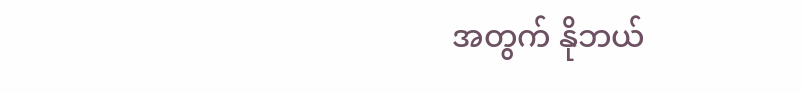အတွက် နိုဘယ်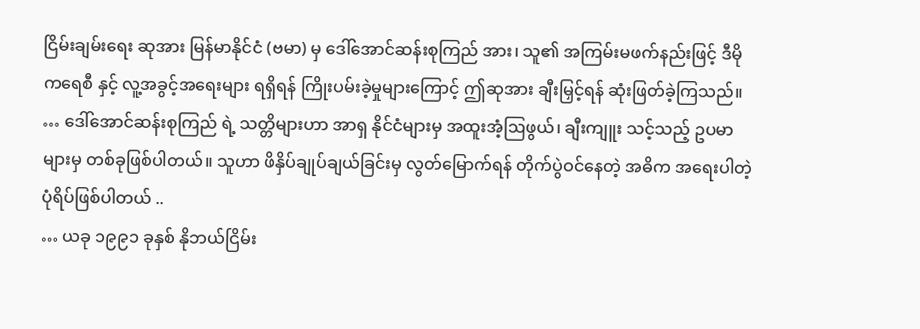ငြိမ်းချမ်းရေး ဆုအား မြန်မာနိုင်ငံ (ဗမာ) မှ ဒေါ်အောင်ဆန်းစုကြည် အား၊ သူ၏ အကြမ်းမဖက်နည်းဖြင့် ဒီမိုကရေစီ နှင့် လူ့အခွင့်အရေးများ ရရှိရန် ကြိုးပမ်းခဲ့မှုများကြောင့် ဤဆုအား ချီးမြှင့်ရန် ဆုံးဖြတ်ခဲ့ကြသည်။
… ဒေါ်အောင်ဆန်းစုကြည် ရဲ့ သတ္တိများဟာ အာရှ နိုင်ငံများမှ အထူးအံ့ဩဖွယ်၊ ချီးကျူး သင့်သည့် ဥပမာများမှ တစ်ခုဖြစ်ပါတယ်။ သူဟာ ဖိနှိပ်ချုပ်ချယ်ခြင်းမှ လွတ်မြောက်ရန် တိုက်ပွဲဝင်နေတဲ့ အဓိက အရေးပါတဲ့ ပုံရိပ်ဖြစ်ပါတယ် ..
… ယခု ၁၉၉၁ ခုနှစ် နိုဘယ်ငြိမ်း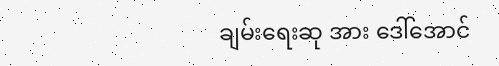ချမ်းရေးဆု အား ဒေါ်အောင်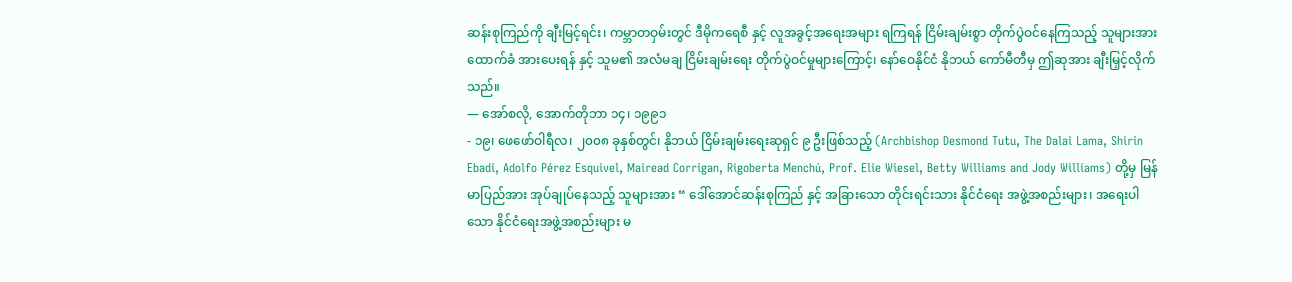ဆန်းစုကြည်ကို ချီးမြင့်ရင်း၊ ကမ္ဘာတဝှမ်းတွင် ဒီမိုကရေစီ နှင့် လူအခွင့်အရေးအများ ရကြရန် ငြိမ်းချမ်းစွာ တိုက်ပွဲဝင်နေကြသည့် သူများအား ထောက်ခံ အားပေးရန် နှင့် သူမ၏ အလံမချ ငြိမ်းချမ်းရေး တိုက်ပွဲဝင်မှုများကြောင့်၊ နော်ဝေနိုင်ငံ နိုဘယ် ကော်မီတီမှ ဤဆုအား ချီးမြှင့်လိုက်သည်။
— အော်စလို, အောက်တိုဘာ ၁၄၊ ၁၉၉၁
- ၁၉၊ ဖေဖော်ဝါရီလ၊ ၂၀၀၈ ခုနှစ်တွင်၊ နိုဘယ် ငြိမ်းချမ်းရေးဆုရှင် ၉ ဦးဖြစ်သည့် (Archbishop Desmond Tutu, The Dalai Lama, Shirin Ebadi, Adolfo Pérez Esquivel, Mairead Corrigan, Rigoberta Menchú, Prof. Elie Wiesel, Betty Williams and Jody Williams) တို့မှ မြန်မာပြည်အား အုပ်ချုပ်နေသည့် သူများအား “ ဒေါ်အောင်ဆန်းစုကြည် နှင့် အခြားသော တိုင်းရင်းသား နိုင်ငံရေး အဖွဲ့အစည်းများ၊ အရေးပါသော နိုင်ငံရေးအဖွဲ့အစည်းများ မ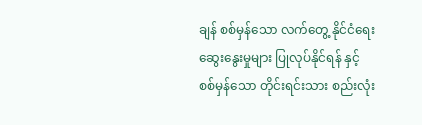ချန် စစ်မှန်သော လက်တွေ့ နိုင်ငံရေး ဆွေးနွေးမှုများ ပြုလုပ်နိုင်ရန် နှင့် စစ်မှန်သော တိုင်းရင်းသား စည်းလုံး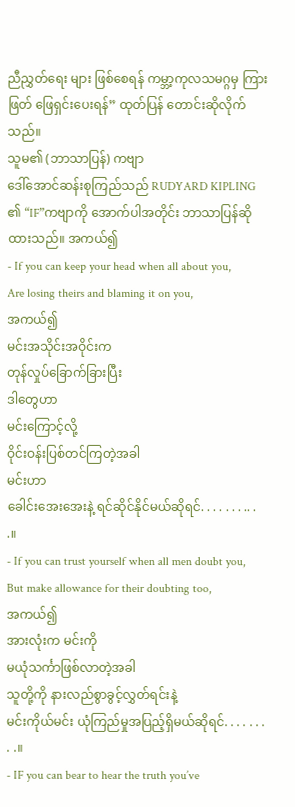ညီညွှတ်ရေး များ ဖြစ်စေရန် ကမ္ဘာ့ကုလသမဂ္ဂမှ ကြားဖြတ် ဖြေရှင်းပေးရန်” ထုတ်ပြန် တောင်းဆိုလိုက်သည်။
သူမ၏ (ဘာသာပြန်) ကဗျာ
ဒေါ်အောင်ဆန်းစုကြည်သည် RUDYARD KIPLING ၏ “IF”ကဗျာကို အောက်ပါအတိုင်း ဘာသာပြန်ဆိုထားသည်။ အကယ်၍
- If you can keep your head when all about you,
Are losing theirs and blaming it on you,
အကယ်၍
မင်းအသိုင်းအဝိုင်းက
တုန်လှုပ်ခြောက်ခြားပြီး
ဒါတွေဟာ
မင်းကြောင့်လို့
ဝိုင်းဝန်းပြစ်တင်ကြတဲ့အခါ
မင်းဟာ
ခေါင်းအေးအေးနဲ့ ရင်ဆိုင်နိုင်မယ်ဆိုရင်. . . . . . . .. . .။
- If you can trust yourself when all men doubt you,
But make allowance for their doubting too,
အကယ်၍
အားလုံးက မင်းကို
မယုံသင်္ကာဖြစ်လာတဲ့အခါ
သူတို့ကို နားလည်စွာခွင့်လွှတ်ရင်းနဲ့
မင်းကိုယ်မင်း ယုံကြည်မှုအပြည့်ရှိမယ်ဆိုရင်. . . . . . . . .။
- IF you can bear to hear the truth you’ve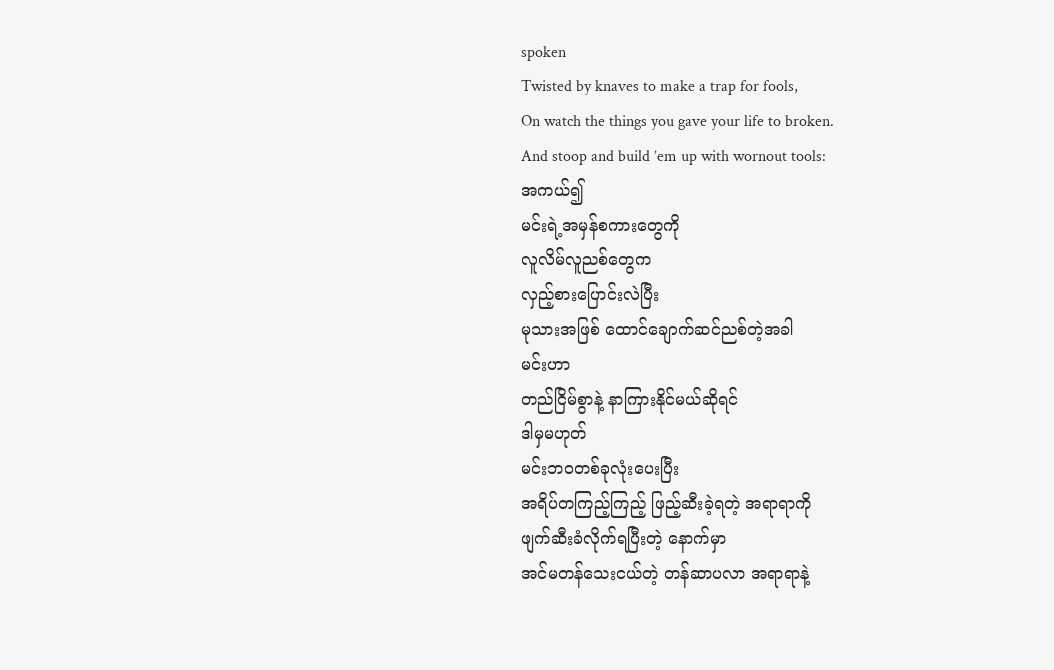spoken
Twisted by knaves to make a trap for fools,
On watch the things you gave your life to broken.
And stoop and build ’em up with wornout tools:
အကယ်၍
မင်းရဲ့အမှန်စကားတွေကို
လူလိမ်လူညစ်တွေက
လှည့်စားပြောင်းလဲပြီး
မုသားအဖြစ် ထောင်ချောက်ဆင်ညစ်တဲ့အခါ
မင်းဟာ
တည်ငြိမ်စွာနဲ့ နာကြားနိုင်မယ်ဆိုရင်
ဒါမှမဟုတ်
မင်းဘဝတစ်ခုလုံးပေးပြီး
အရိပ်တကြည့်ကြည့် ဖြည့်ဆီးခဲ့ရတဲ့ အရာရာကို
ဖျက်ဆီးခံလိုက်ရပြီးတဲ့ နောက်မှာ
အင်မတန်သေးငယ်တဲ့ တန်ဆာပလာ အရာရာနဲ့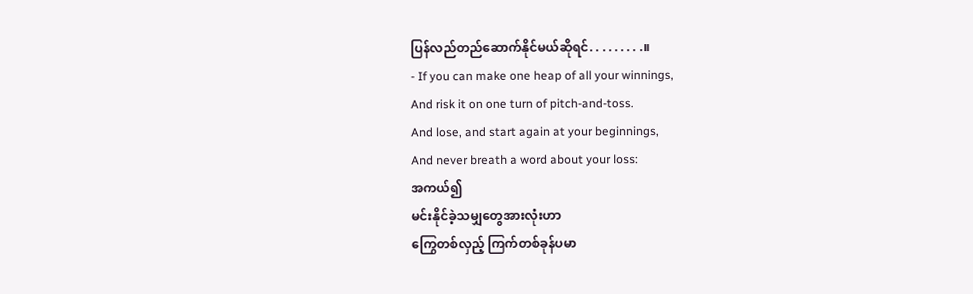ပြန်လည်တည်ဆောက်နိုင်မယ်ဆိုရင်. . . . . . . . .။
- If you can make one heap of all your winnings,
And risk it on one turn of pitch-and-toss.
And lose, and start again at your beginnings,
And never breath a word about your loss:
အကယ်၍
မင်းနိုင်ခဲ့သမျှတွေအားလုံးဟာ
ကြွေတစ်လှည့် ကြက်တစ်ခုန်ပမာ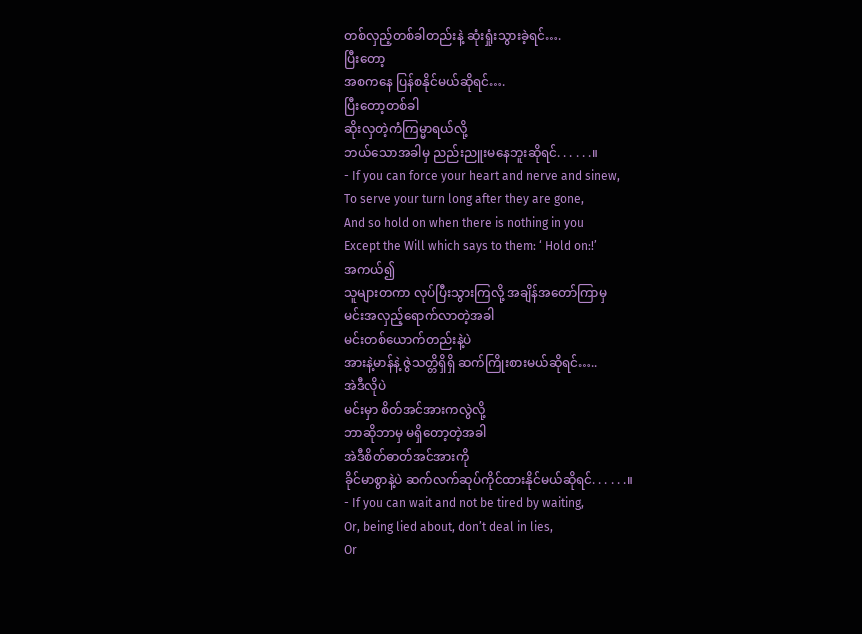တစ်လှည့်တစ်ခါတည်းနဲ့ ဆုံးရှုံးသွားခဲ့ရင်….
ပြီးတော့
အစကနေ ပြန်စနိုင်မယ်ဆိုရင်….
ပြီးတော့တစ်ခါ
ဆိုးလှတဲ့ကံကြမ္မာရယ်လို့
ဘယ်သောအခါမှ ညည်းညူးမနေဘူးဆိုရင်. . . . . .။
- If you can force your heart and nerve and sinew,
To serve your turn long after they are gone,
And so hold on when there is nothing in you
Except the Will which says to them: ‘ Hold on:!’
အကယ်၍
သူများတကာ လုပ်ပြီးသွားကြလို့ အချိန်အတော်ကြာမှ
မင်းအလှည့်ရောက်လာတဲ့အခါ
မင်းတစ်ယောက်တည်းနဲ့ပဲ
အားနဲ့မာန်နဲ့ ဇွဲသတ္တိရှိရှိ ဆက်ကြိုးစားမယ်ဆိုရင်…..
အဲဒီလိုပဲ
မင်းမှာ စိတ်အင်အားကလွဲလို့
ဘာဆိုဘာမှ မရှိတော့တဲ့အခါ
အဲဒီစိတ်ဓာတ်အင်အားကို
ခိုင်မာစွာနဲ့ပဲ ဆက်လက်ဆုပ်ကိုင်ထားနိုင်မယ်ဆိုရင်. . . . . .။
- If you can wait and not be tired by waiting,
Or, being lied about, don’t deal in lies,
Or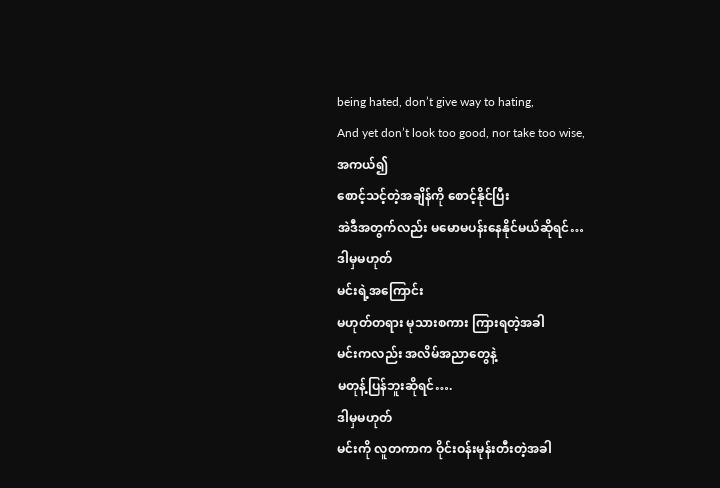being hated, don’t give way to hating,
And yet don’t look too good, nor take too wise,
အကယ်၍
စောင့်သင့်တဲ့အချိန်ကို စောင့်နိုင်ပြီး
အဲဒီအတွက်လည်း မမောမပန်းနေနိုင်မယ်ဆိုရင်…
ဒါမှမဟုတ်
မင်းရဲ့အကြောင်း
မဟုတ်တရား မုသားစကား ကြားရတဲ့အခါ
မင်းကလည်း အလိမ်အညာတွေနဲ့
မတုန့်ပြန်ဘူးဆိုရင်….
ဒါမှမဟုတ်
မင်းကို လူတကာက ဝိုင်းဝန်းမုန်းတီးတဲ့အခါ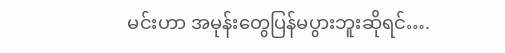မင်းဟာ အမုန်းတွေပြန်မပွားဘူးဆိုရင်….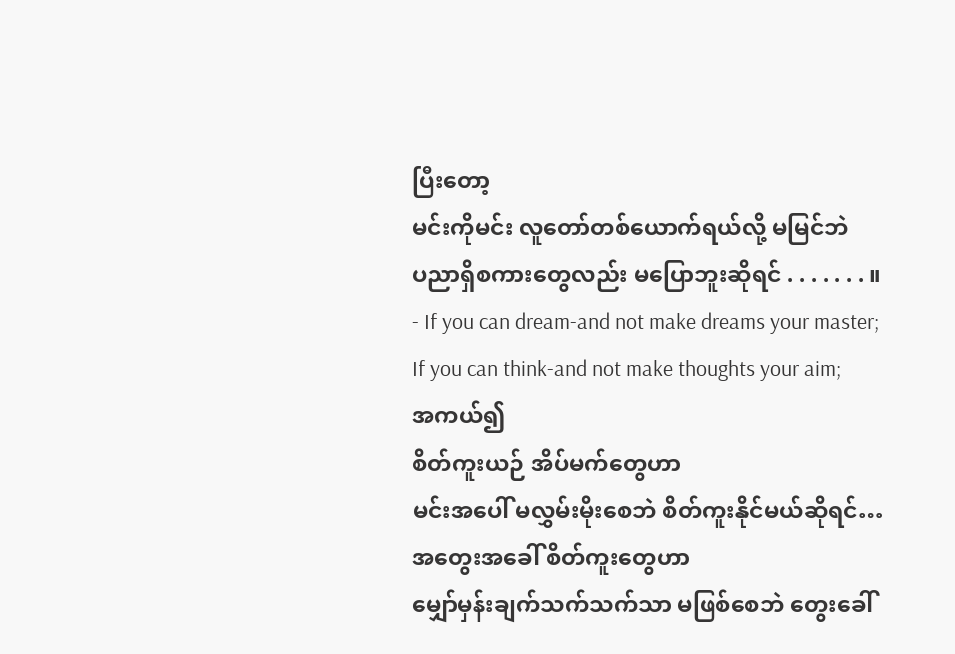ပြီးတော့
မင်းကိုမင်း လူတော်တစ်ယောက်ရယ်လို့ မမြင်ဘဲ
ပညာရှိစကားတွေလည်း မပြောဘူးဆိုရင် . . . . . . . ။
- If you can dream-and not make dreams your master;
If you can think-and not make thoughts your aim;
အကယ်၍
စိတ်ကူးယဉ် အိပ်မက်တွေဟာ
မင်းအပေါ် မလွှမ်းမိုးစေဘဲ စိတ်ကူးနိုင်မယ်ဆိုရင်…
အတွေးအခေါ် စိတ်ကူးတွေဟာ
မျှော်မှန်းချက်သက်သက်သာ မဖြစ်စေဘဲ တွေးခေါ်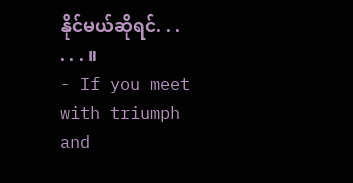နိုင်မယ်ဆိုရင်. . . . . . ။
- If you meet with triumph and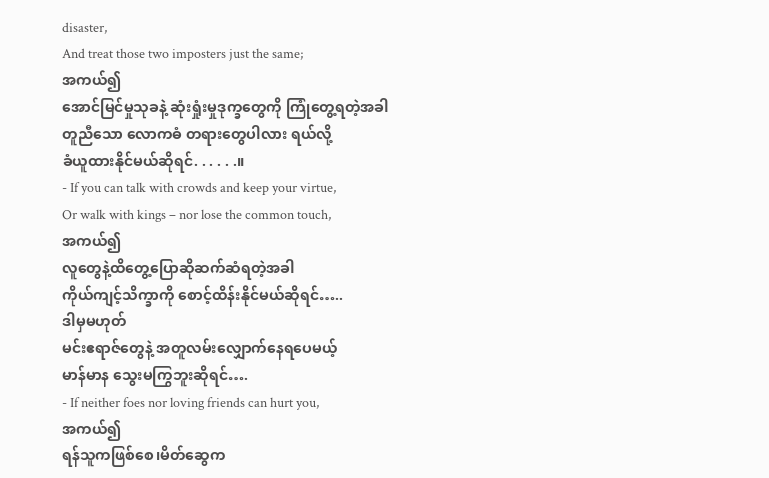disaster,
And treat those two imposters just the same;
အကယ်၍
အောင်မြင်မှုသုခနဲ့ ဆုံးရှုံးမှုဒုက္ခတွေကို ကြုံတွေ့ရတဲ့အခါ
တူညီသော လောကဓံ တရားတွေပါလား ရယ်လို့
ခံယူထားနိုင်မယ်ဆိုရင်. . . . . .။
- If you can talk with crowds and keep your virtue,
Or walk with kings – nor lose the common touch,
အကယ်၍
လူတွေနဲ့ထိတွေ့ပြောဆိုဆက်ဆံရတဲ့အခါ
ကိုယ်ကျင့်သိက္ခာကို စောင့်ထိန်းနိုင်မယ်ဆိုရင်…..
ဒါမှမဟုတ်
မင်းဧရာဇ်တွေနဲ့ အတူလမ်းလျှောက်နေရပေမယ့်
မာန်မာန သွေးမကြွဘူးဆိုရင်….
- If neither foes nor loving friends can hurt you,
အကယ်၍
ရန်သူကဖြစ်စေ၊မိတ်ဆွေက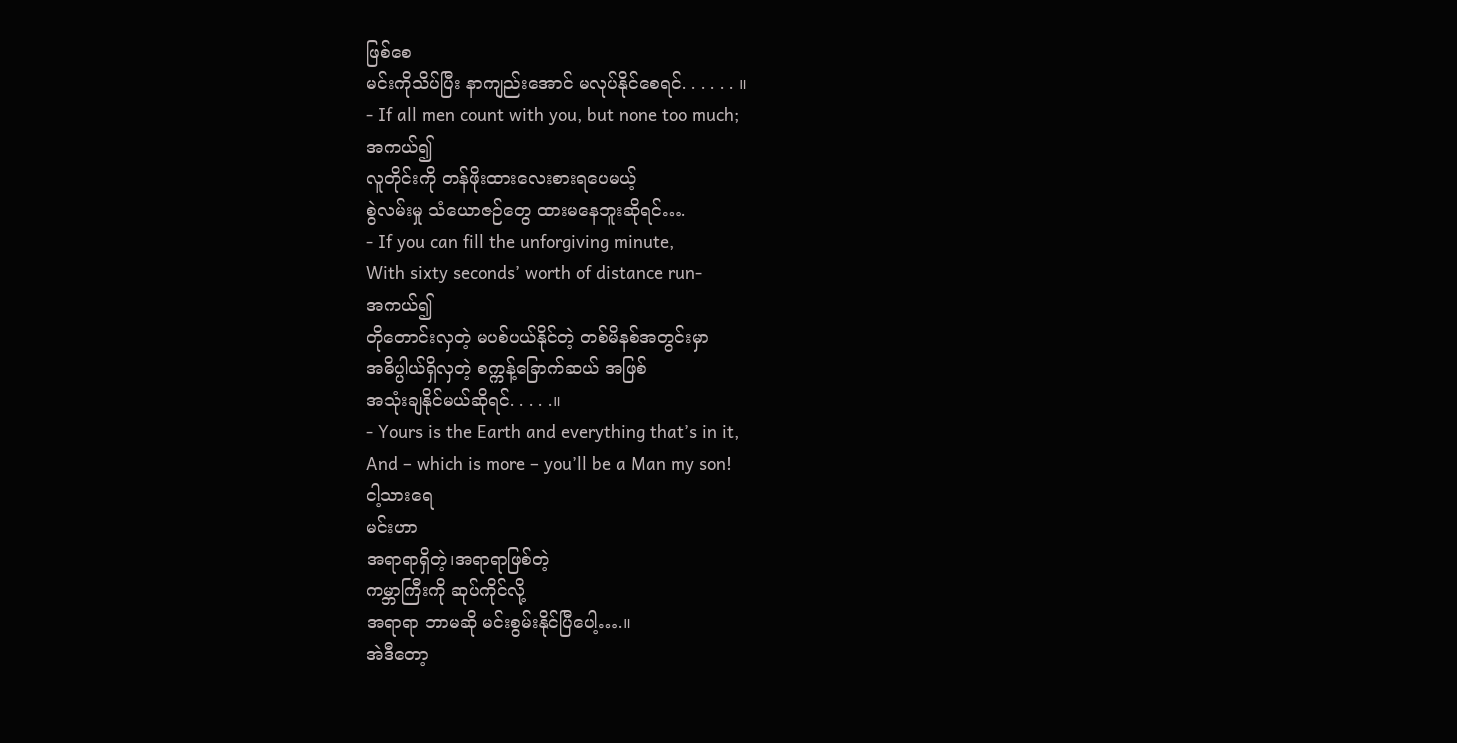ဖြစ်စေ
မင်းကိုသိပ်ပြီး နာကျည်းအောင် မလုပ်နိုင်စေရင်. . . . . . ။
- If all men count with you, but none too much;
အကယ်၍
လူတိုင်းကို တန်ဖိုးထားလေးစားရပေမယ့်
စွဲလမ်းမှု သံယောဇဉ်တွေ ထားမနေဘူးဆိုရင်….
- If you can fill the unforgiving minute,
With sixty seconds’ worth of distance run-
အကယ်၍
တိုတောင်းလှတဲ့ မပစ်ပယ်နိုင်တဲ့ တစ်မိနစ်အတွင်းမှာ
အဓိပ္ပါယ်ရှိလှတဲ့ စက္ကန့်ခြောက်ဆယ် အဖြစ်
အသုံးချနိုင်မယ်ဆိုရင်. . . . .။
- Yours is the Earth and everything that’s in it,
And – which is more – you’ll be a Man my son!
ငါ့သားရေ
မင်းဟာ
အရာရာရှိတဲ့၊အရာရာဖြစ်တဲ့
ကမ္ဘာကြီးကို ဆုပ်ကိုင်လို့
အရာရာ ဘာမဆို မင်းစွမ်းနိုင်ပြီပေါ့….။
အဲဒီတော့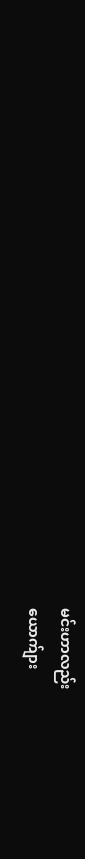မင်းဟာလည်း
ယောက်ျား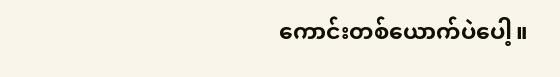ကောင်းတစ်ယောက်ပဲပေါ့။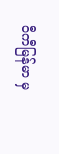ဝီကီမြန်မာ မှ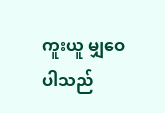ကူးယူ မျှဝေပါသည်